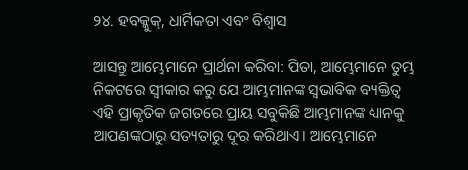୨୪. ହବକ୍କୁକ୍, ଧାର୍ମିକତା ଏବଂ ବିଶ୍ଵାସ

ଆସନ୍ତୁ ଆମ୍ଭେମାନେ ପ୍ରାର୍ଥନା କରିବା: ପିତା, ଆମ୍ଭେମାନେ ତୁମ୍ଭ ନିକଟରେ ସ୍ୱୀକାର କରୁ ଯେ ଆମ୍ଭମାନଙ୍କ ସ୍ୱଭାବିକ ବ୍ୟକ୍ତିତ୍ୱ ଏହି ପ୍ରାକୃତିକ ଜଗତରେ ପ୍ରାୟ ସବୁକିଛି ଆମ୍ଭମାନଙ୍କ ଧ୍ୟାନକୁ ଆପଣଙ୍କଠାରୁ ସତ୍ୟତାରୁ ଦୂର କରିଥାଏ। ଆମ୍ଭେମାନେ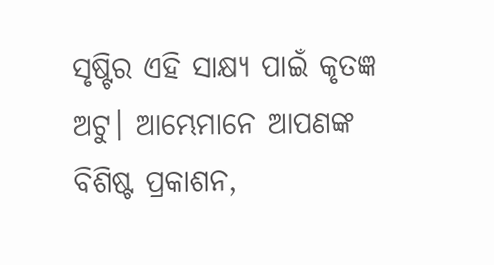ସୃଷ୍ଟିର ଏହି ସାକ୍ଷ୍ୟ ପାଇଁ କୃତଜ୍ଞ ଅଟୁ। ଆମ୍ଭେମାନେ ଆପଣଙ୍କ ବିଶିଷ୍ଟ ପ୍ରକାଶନ,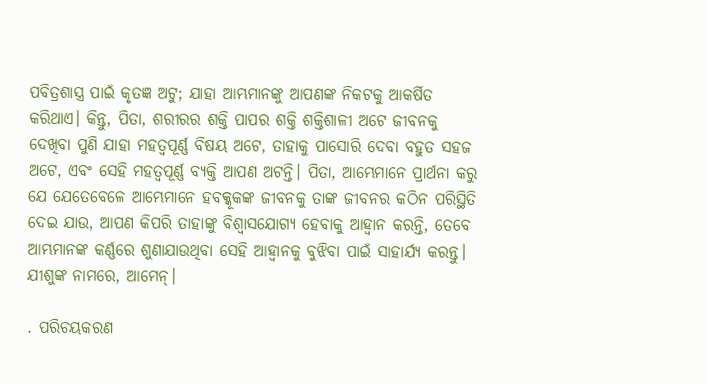ପବିତ୍ରଶାସ୍ତ୍ର ପାଇଁ କୃତଜ୍ଞ ଅଟୁ; ଯାହା ଆମ୍ଭମାନଙ୍କୁ ଆପଣଙ୍କ ନିକଟକୁ ଆକର୍ଷିତ କରିଥାଏ। କିନ୍ତୁ, ପିତା, ଶରୀରର ଶକ୍ତି ପାପର ଶକ୍ତି ଶକ୍ତିଶାଳୀ ଅଟେ ଜୀବନକୁ ଦେଖିବା ପୁଣି ଯାହା ମହତ୍ୱପୂର୍ଣ୍ଣ ବିଷୟ ଅଟେ, ତାହାକୁ ପାସୋରି ଦେବା ବହୁତ ସହଜ ଅଟେ, ଏବଂ ସେହି ମହତ୍ୱପୂର୍ଣ୍ଣ ବ୍ୟକ୍ତି ଆପଣ ଅଟନ୍ତି। ପିତା, ଆମ୍ଭେମାନେ ପ୍ରାର୍ଥନା କରୁ ଯେ ଯେତେବେଳେ ଆମ୍ଭେମାନେ ହବକ୍କୂକଙ୍କ ଜୀବନକୁ ତାଙ୍କ ଜୀବନର କଠିନ ପରିସ୍ଥିତି ଦେଇ ଯାଉ, ଆପଣ କିପରି ତାହାଙ୍କୁ ବିଶ୍ୱାସଯୋଗ୍ୟ ହେବାକୁ ଆହ୍ୱାନ କରନ୍ତି, ତେବେ ଆମ୍ଭମାନଙ୍କ କର୍ଣ୍ଣରେ ଶୁଣାଯାଉଥିବା ସେହି ଆହ୍ୱାନକୁ ବୁଝିବା ପାଇଁ ସାହାର୍ଯ୍ୟ କରନ୍ତୁ। ଯୀଶୁଙ୍କ ନାମରେ, ଆମେନ୍।

. ପରିଚୟକରଣ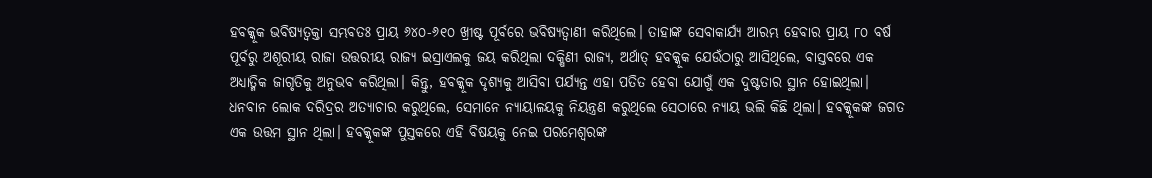ହବକ୍କୂକ ଭବିଷ୍ୟତ୍ବକ୍ତା ସମ୍ଭବତଃ ପ୍ରାୟ ୬୪୦-୬୧୦ ଖ୍ରୀଷ୍ଟ ପୂର୍ବରେ ଭବିଷ୍ୟତ୍ବାଣୀ କରିଥିଲେ। ତାହାଙ୍କ ସେବାକାର୍ଯ୍ୟ ଆରମ୍ଭ ହେବାର ପ୍ରାୟ ୮୦ ବର୍ଷ ପୂର୍ବରୁ ଅଶୂରୀୟ ରାଜା ଉତ୍ତରୀୟ ରାଜ୍ୟ ଇସ୍ରାଏଲକୁ ଜୟ କରିଥିଲା ଦକ୍ଷିଣୀ ରାଜ୍ୟ, ଅର୍ଥାତ୍ ହବକ୍କୂକ ଯେଉଁଠାରୁ ଆସିଥିଲେ, ବାସ୍ତବରେ ଏକ ଅଧ୍ୟାତ୍ମିକ ଜାଗୃତିକୁ ଅନୁଭବ କରିଥିଲା। କିନ୍ତୁ, ହବକ୍କୂକ ଦୃଶ୍ୟକୁ ଆସିବା ପର୍ଯ୍ୟନ୍ତ ଏହା ପତିତ ହେବା ଯୋଗୁଁ ଏକ ଦୁଷ୍ଟତାର ସ୍ଥାନ ହୋଇଥିଲା। ଧନବାନ ଲୋକ ଦରିଦ୍ରର ଅତ୍ୟାଚାର କରୁଥିଲେ, ସେମାନେ ନ୍ୟାୟାଳୟକୁ ନିୟନ୍ତ୍ରଣ କରୁଥିଲେ ସେଠାରେ ନ୍ୟାୟ ଭଲି କିଛି ଥିଲା। ହବକ୍କୂକଙ୍କ ଜଗତ ଏକ ଉତ୍ତମ ସ୍ଥାନ ଥିଲା। ହବକ୍କୂକଙ୍କ ପୁସ୍ତକରେ ଏହି ବିଷୟକୁ ନେଇ ପରମେଶ୍ୱରଙ୍କ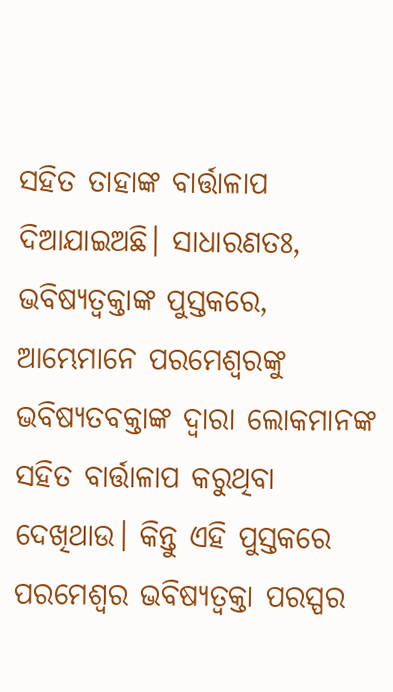ସହିତ ତାହାଙ୍କ ବାର୍ତ୍ତାଳାପ ଦିଆଯାଇଅଛି। ସାଧାରଣତଃ, ଭବିଷ୍ୟତ୍ବକ୍ତାଙ୍କ ପୁସ୍ତକରେ, ଆମ୍ଭେମାନେ ପରମେଶ୍ୱରଙ୍କୁ ଭବିଷ୍ୟତବକ୍ତାଙ୍କ ଦ୍ୱାରା ଲୋକମାନଙ୍କ ସହିତ ବାର୍ତ୍ତାଳାପ କରୁଥିବା ଦେଖିଥାଉ। କିନ୍ତୁ ଏହି ପୁସ୍ତକରେ ପରମେଶ୍ୱର ଭବିଷ୍ୟତ୍ବକ୍ତା ପରସ୍ପର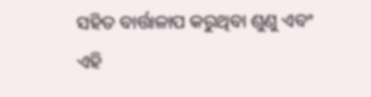ସହିତ ବାର୍ତ୍ତାଳାପ କରୁଥିବା ଶୁଣୁ ଏବଂ ଏହି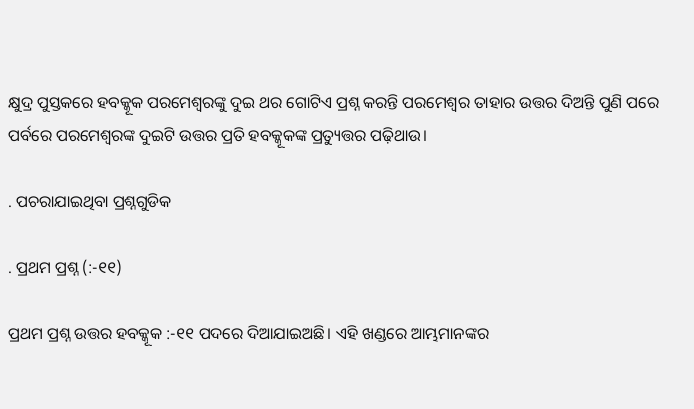କ୍ଷୁଦ୍ର ପୁସ୍ତକରେ ହବକ୍କୂକ ପରମେଶ୍ୱରଙ୍କୁ ଦୁଇ ଥର ଗୋଟିଏ ପ୍ରଶ୍ନ କରନ୍ତି ପରମେଶ୍ୱର ତାହାର ଉତ୍ତର ଦିଅନ୍ତି ପୁଣି ପରେ ପର୍ବରେ ପରମେଶ୍ୱରଙ୍କ ଦୁଇଟି ଉତ୍ତର ପ୍ରତି ହବକ୍କୂକଙ୍କ ପ୍ରତ୍ୟୁତ୍ତର ପଢ଼ିଥାଉ।

. ପଚରାଯାଇଥିବା ପ୍ରଶ୍ନଗୁଡିକ

. ପ୍ରଥମ ପ୍ରଶ୍ନ (:-୧୧)

ପ୍ରଥମ ପ୍ରଶ୍ନ ଉତ୍ତର ହବକ୍କୂକ :-୧୧ ପଦରେ ଦିଆଯାଇଅଛି। ଏହି ଖଣ୍ଡରେ ଆମ୍ଭମାନଙ୍କର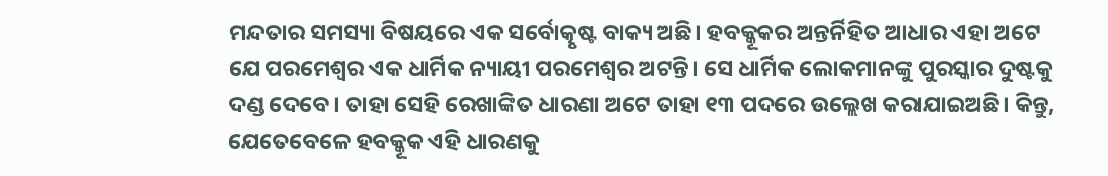ମନ୍ଦତାର ସମସ୍ୟା ବିଷୟରେ ଏକ ସର୍ବୋତ୍କୃଷ୍ଟ ବାକ୍ୟ ଅଛି। ହବକ୍କୂକର ଅନ୍ତର୍ନିହିତ ଆଧାର ଏହା ଅଟେ ଯେ ପରମେଶ୍ୱର ଏକ ଧାର୍ମିକ ନ୍ୟାୟୀ ପରମେଶ୍ୱର ଅଟନ୍ତି। ସେ ଧାର୍ମିକ ଲୋକମାନଙ୍କୁ ପୁରସ୍କାର ଦୁଷ୍ଟକୁ ଦଣ୍ଡ ଦେବେ। ତାହା ସେହି ରେଖାଙ୍କିତ ଧାରଣା ଅଟେ ତାହା ୧୩ ପଦରେ ଉଲ୍ଲେଖ କରାଯାଇଅଛି। କିନ୍ତୁ, ଯେତେବେଳେ ହବକ୍କୂକ ଏହି ଧାରଣକୁ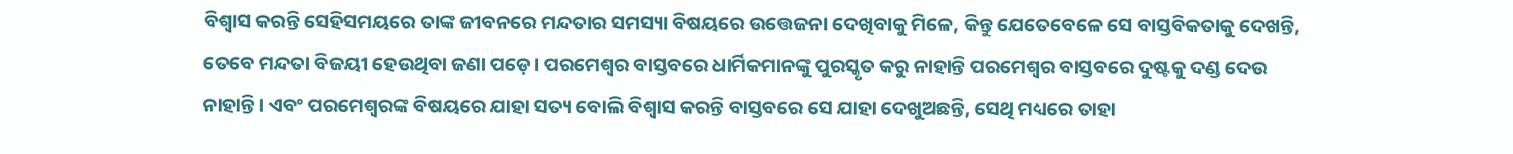ବିଶ୍ୱାସ କରନ୍ତି ସେହିସମୟରେ ତାଙ୍କ ଜୀବନରେ ମନ୍ଦତାର ସମସ୍ୟା ବିଷୟରେ ଉତ୍ତେଜନା ଦେଖିବାକୁ ମିଳେ, କିନ୍ତୁ ଯେତେବେଳେ ସେ ବାସ୍ତବିକତାକୁ ଦେଖନ୍ତି, ତେବେ ମନ୍ଦତା ବିଜୟୀ ହେଉଥିବା ଜଣା ପଡ଼େ। ପରମେଶ୍ୱର ବାସ୍ତବରେ ଧାର୍ମିକମାନଙ୍କୁ ପୁରସ୍କୃତ କରୁ ନାହାନ୍ତି ପରମେଶ୍ୱର ବାସ୍ତବରେ ଦୁଷ୍ଟକୁ ଦଣ୍ଡ ଦେଉ ନାହାନ୍ତି। ଏବଂ ପରମେଶ୍ୱରଙ୍କ ବିଷୟରେ ଯାହା ସତ୍ୟ ବୋଲି ବିଶ୍ୱାସ କରନ୍ତି ବାସ୍ତବରେ ସେ ଯାହା ଦେଖୁଅଛନ୍ତି, ସେଥି ମଧ୍ୟରେ ତାହା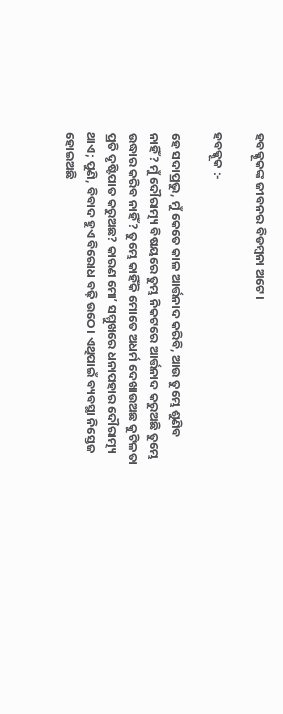ହବକ୍କୂକଙ୍କ ଜୀବନର ବିଡମ୍ବନା ଅଟେ।

ହବକ୍କୂକ :-

ହେ ସଦାପ୍ରଭୁ, ମୁଁ କେତେ କାଳ ଆର୍ତ୍ତନାଦ କରିବି, ଆଉ ତୁମ୍ଭେ ଶୁଣିବ ନାହିଁ? ମୁଁ ଦୌରାତ୍ମ୍ୟ ବିଷୟରେ ତୁମ୍ଭ ନିକଟରେ ଆର୍ତ୍ତନାଦ କରୁଅଛି ତୁମ୍ଭେ ଉଦ୍ଧାର କରିବ ନାହିଁ? ତୁମ୍ଭେ କାହିଁକି ମୋତେ ଅଧର୍ମ ଦେଖାଉଅଛ କୁଟିଳତା ପ୍ରତି ଦୃଷ୍ଟିପାତ କରୁଅଛ? କାରଣ ମୋʼ ସମ୍ମୁଖରେ ଧନାପହାର ଦୌରାତ୍ମ୍ୟ ଥାଏ; ପୁଣି, ବିବାଦ ହୁଏ ବିରୋଧ ବଢ଼ି ଉଠେ। ଏଥିପାଇଁ ବ୍ୟବସ୍ଥା ନିସ୍ତେଜ ହୋଇଅଛି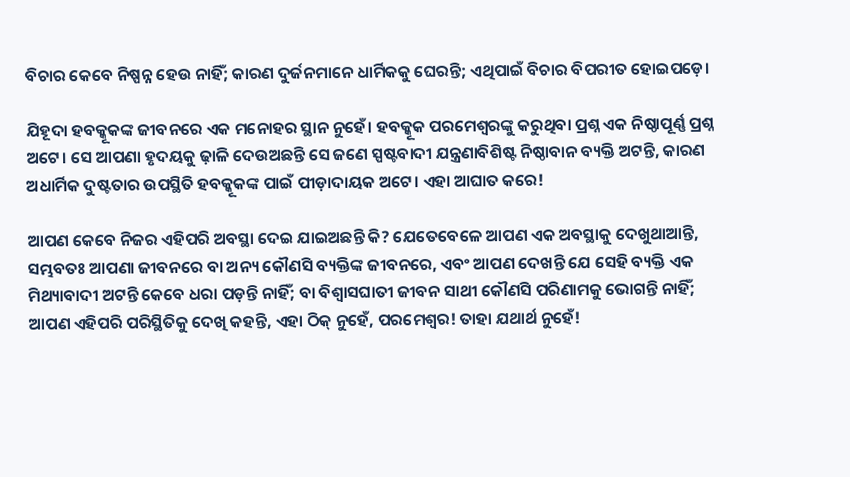ବିଚାର କେବେ ନିଷ୍ପନ୍ନ ହେଉ ନାହିଁ; କାରଣ ଦୁର୍ଜନମାନେ ଧାର୍ମିକକୁ ଘେରନ୍ତି; ଏଥିପାଇଁ ବିଚାର ବିପରୀତ ହୋଇପଡ଼େ।

ଯିହୂଦା ହବକ୍କୂକଙ୍କ ଜୀବନରେ ଏକ ମନୋହର ସ୍ଥାନ ନୁହେଁ। ହବକ୍କୂକ ପରମେଶ୍ୱରଙ୍କୁ କରୁଥିବା ପ୍ରଶ୍ନ ଏକ ନିଷ୍ଠାପୂର୍ଣ୍ଣ ପ୍ରଶ୍ନ ଅଟେ। ସେ ଆପଣା ହୃଦୟକୁ ଢ଼ାଳି ଦେଉଅଛନ୍ତି ସେ ଜଣେ ସ୍ପଷ୍ଟବାଦୀ ଯନ୍ତ୍ରଣାବିଶିଷ୍ଟ ନିଷ୍ଠାବାନ ବ୍ୟକ୍ତି ଅଟନ୍ତି, କାରଣ ଅଧାର୍ମିକ ଦୁଷ୍ଟତାର ଉପସ୍ଥିତି ହବକ୍କୂକଙ୍କ ପାଇଁ ପୀଡ଼ାଦାୟକ ଅଟେ। ଏହା ଆଘାତ କରେ!

ଆପଣ କେବେ ନିଜର ଏହିପରି ଅବସ୍ଥା ଦେଇ ଯାଇଅଛନ୍ତି କି? ଯେତେବେଳେ ଆପଣ ଏକ ଅବସ୍ଥାକୁ ଦେଖୁଥାଆନ୍ତି, ସମ୍ଭବତଃ ଆପଣା ଜୀବନରେ ବା ଅନ୍ୟ କୌଣସି ବ୍ୟକ୍ତିଙ୍କ ଜୀବନରେ, ଏବଂ ଆପଣ ଦେଖନ୍ତି ଯେ ସେହି ବ୍ୟକ୍ତି ଏକ ମିଥ୍ୟାବାଦୀ ଅଟନ୍ତି କେବେ ଧରା ପଡ଼ନ୍ତି ନାହିଁ; ବା ବିଶ୍ୱାସଘାତୀ ଜୀବନ ସାଥୀ କୌଣସି ପରିଣାମକୁ ଭୋଗନ୍ତି ନାହିଁ; ଆପଣ ଏହିପରି ପରିସ୍ଥିତିକୁ ଦେଖି କହନ୍ତି, ଏହା ଠିକ୍ ନୁହେଁ, ପରମେଶ୍ୱର! ତାହା ଯଥାର୍ଥ ନୁହେଁ!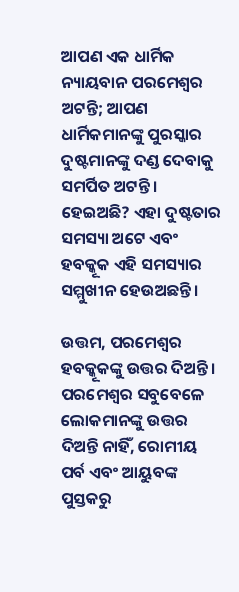ଆପଣ ଏକ ଧାର୍ମିକ ନ୍ୟାୟବାନ ପରମେଶ୍ୱର ଅଟନ୍ତି; ଆପଣ ଧାର୍ମିକମାନଙ୍କୁ ପୁରସ୍କାର ଦୁଷ୍ଟମାନଙ୍କୁ ଦଣ୍ଡ ଦେବାକୁ ସମର୍ପିତ ଅଟନ୍ତି। ହେଇଅଛି? ଏହା ଦୁଷ୍ଟତାର ସମସ୍ୟା ଅଟେ ଏବଂ ହବକ୍କୂକ ଏହି ସମସ୍ୟାର ସମ୍ମୁଖୀନ ହେଉଅଛନ୍ତି।

ଉତ୍ତମ, ପରମେଶ୍ୱର ହବକ୍କୂକଙ୍କୁ ଉତ୍ତର ଦିଅନ୍ତି। ପରମେଶ୍ୱର ସବୁବେଳେ ଲୋକମାନଙ୍କୁ ଉତ୍ତର ଦିଅନ୍ତି ନାହିଁ, ରୋମୀୟ ପର୍ବ ଏବଂ ଆୟୁବଙ୍କ ପୁସ୍ତକରୁ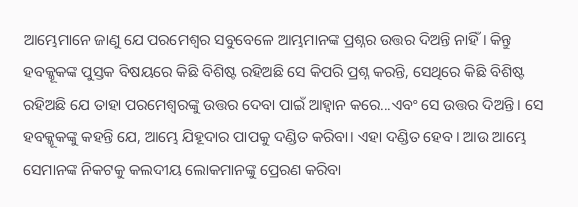ଆମ୍ଭେମାନେ ଜାଣୁ ଯେ ପରମେଶ୍ୱର ସବୁବେଳେ ଆମ୍ଭମାନଙ୍କ ପ୍ରଶ୍ନର ଉତ୍ତର ଦିଅନ୍ତି ନାହିଁ। କିନ୍ତୁ ହବକ୍କୂକଙ୍କ ପୁସ୍ତକ ବିଷୟରେ କିଛି ବିଶିଷ୍ଟ ରହିଅଛି ସେ କିପରି ପ୍ରଶ୍ନ କରନ୍ତି, ସେଥିରେ କିଛି ବିଶିଷ୍ଟ ରହିଅଛି ଯେ ତାହା ପରମେଶ୍ୱରଙ୍କୁ ଉତ୍ତର ଦେବା ପାଇଁ ଆହ୍ୱାନ କରେ...ଏବଂ ସେ ଉତ୍ତର ଦିଅନ୍ତି। ସେ ହବକ୍କୂକଙ୍କୁ କହନ୍ତି ଯେ, ଆମ୍ଭେ ଯିହୂଦାର ପାପକୁ ଦଣ୍ଡିତ କରିବା। ଏହା ଦଣ୍ଡିତ ହେବ। ଆଉ ଆମ୍ଭେ ସେମାନଙ୍କ ନିକଟକୁ କଲଦୀୟ ଲୋକମାନଙ୍କୁ ପ୍ରେରଣ କରିବା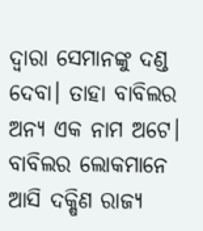ଦ୍ୱାରା ସେମାନଙ୍କୁ ଦଣ୍ଡ ଦେବା। ତାହା ବାବିଲର ଅନ୍ୟ ଏକ ନାମ ଅଟେ। ବାବିଲର ଲୋକମାନେ ଆସି ଦକ୍ଷିଣ ରାଜ୍ୟ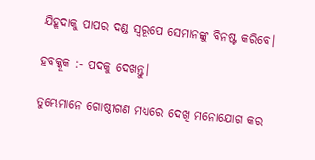ଯିହୂଦାକୁ ପାପର ଦଣ୍ଡ ସ୍ୱରୂପେ ସେମାନଙ୍କୁ ବିନଷ୍ଟ କରିବେ।

ହବକ୍କୂକ :- ପଦକୁ ଦେଖନ୍ତୁ।

ତୁମ୍ଭେମାନେ ଗୋଷ୍ଠୀଗଣ ମଧ୍ୟରେ ଦେଖି ମନୋଯୋଗ କର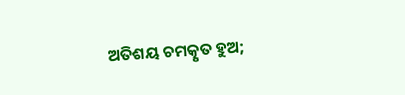ଅତିଶୟ ଚମତ୍କୃତ ହୁଅ;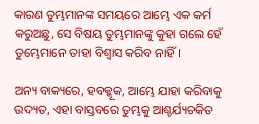କାରଣ ତୁମ୍ଭମାନଙ୍କ ସମୟରେ ଆମ୍ଭେ ଏକ କର୍ମ କରୁଅଛୁ, ସେ ବିଷୟ ତୁମ୍ଭମାନଙ୍କୁ କୁହା ଗଲେ ହେଁ ତୁମ୍ଭେମାନେ ତାହା ବିଶ୍ଵାସ କରିବ ନାହିଁ।

ଅନ୍ୟ ବାକ୍ୟରେ, ହବକ୍କୂକ, ଆମ୍ଭେ ଯାହା କରିବାକୁ ଉଦ୍ୟତ, ଏହା ବାସ୍ତବରେ ତୁମ୍ଭକୁ ଆଶ୍ଚର୍ଯ୍ୟଚକିତ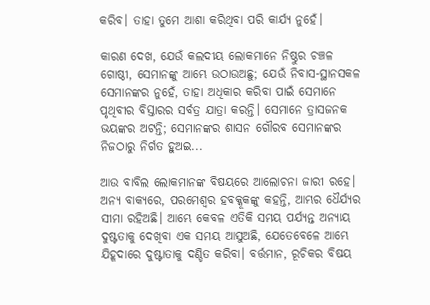କରିବ। ତାହା ତୁମେ ଆଶା କରିଥିବା ପରି କାର୍ଯ୍ୟ ନୁହେଁ।

କାରଣ ଦେଖ, ଯେଉଁ କଲଦୀୟ ଲୋକମାନେ ନିଷ୍ଠୁର ଚଞ୍ଚଳ ଗୋଷ୍ଠୀ, ସେମାନଙ୍କୁ ଆମ୍ଭେ ଉଠାଉଅଛୁ; ଯେଉଁ ନିବାସ-ସ୍ଥାନସକଳ ସେମାନଙ୍କର ନୁହେଁ, ତାହା ଅଧିକାର କରିବା ପାଇଁ ସେମାନେ ପୃଥିବୀର ବିସ୍ତାରର ସର୍ବତ୍ର ଯାତ୍ରା କରନ୍ତି। ସେମାନେ ତ୍ରାସଜନକ ଭୟଙ୍କର ଅଟନ୍ତି; ସେମାନଙ୍କର ଶାସନ ଗୌରବ ସେମାନଙ୍କର ନିଜଠାରୁ ନିର୍ଗତ ହୁଅଇ...

ଆଉ ବାବିଲ ଲୋକମାନଙ୍କ ବିଷୟରେ ଆଲୋଚନା ଜାରୀ ରହେ। ଅନ୍ୟ ବାକ୍ୟରେ, ପରମେଶ୍ୱର ହବକ୍କୂକଙ୍କୁ କହନ୍ତି, ଆମ୍ଭର ଧୈର୍ଯ୍ୟର ସୀମା ରହିଅଛି। ଆମ୍ଭେ କେବଳ ଏତିକି ସମୟ ପର୍ଯ୍ୟନ୍ତ ଅନ୍ୟାୟ ଦୁଷ୍ଟତାକୁ ଦେଖିବା ଏକ ସମୟ ଆସୁଅଛି, ଯେତେବେଳେ ଆମ୍ଭେ ଯିହୂଦାରେ ଦୁଷ୍ଟାତାକୁ ଦଣ୍ଡିତ କରିବା। ବର୍ତ୍ତମାନ, ରୂଚିକର ବିଷୟ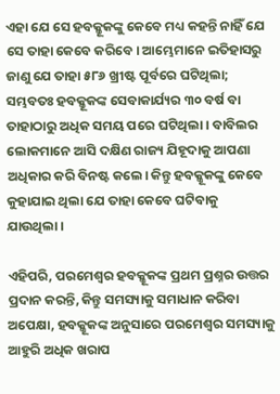ଏହା ଯେ ସେ ହବକ୍କୂକଙ୍କୁ କେବେ ମଧ୍ୟ କହନ୍ତି ନାହିଁ ଯେ ସେ ତାହା କେବେ କରିବେ। ଆମ୍ଭେମାନେ ଇତିହାସରୁ ଜାଣୁ ଯେ ତାହା ୫୮୬ ଖ୍ରୀଷ୍ଟ ପୂର୍ବରେ ଘଟିଥିଲା; ସମ୍ଭବତଃ ହବକ୍କୂକଙ୍କ ସେବାକାର୍ଯ୍ୟର ୩୦ ବର୍ଷ ବା ତାହାଠାରୁ ଅଧିକ ସମୟ ପରେ ଘଟିଥିଲା। ବାବିଲର ଲୋକମାନେ ଆସି ଦକ୍ଷିଣ ରାଜ୍ୟ ଯିହୂଦାକୁ ଆପଣା ଅଧିକାର କରି ବିନଷ୍ଟ କଲେ। କିନ୍ତୁ ହବକ୍କୂକଙ୍କୁ କେବେ କୁହାଯାଇ ଥିଲା ଯେ ତାହା କେବେ ଘଟିବାକୁ ଯାଉଥିଲା।

ଏହିପରି, ପରମେଶ୍ୱର ହବକ୍କୂକଙ୍କ ପ୍ରଥମ ପ୍ରଶ୍ନର ଉତ୍ତର ପ୍ରଦାନ କରନ୍ତି, କିନ୍ତୁ ସମସ୍ୟାକୁ ସମାଧାନ କରିବା ଅପେକ୍ଷା, ହବକ୍କୂକଙ୍କ ଅନୁସାରେ ପରମେଶ୍ୱର ସମସ୍ୟାକୁ ଆହୁରି ଅଧିକ ଖରାପ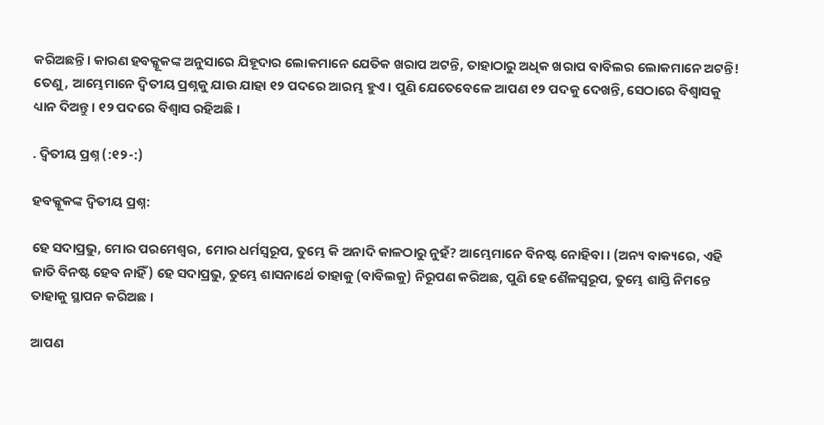କରିଅଛନ୍ତି। କାରଣ ହବକ୍କୂକଙ୍କ ଅନୁସାରେ ଯିହୂଦାର ଲୋକମାନେ ଯେତିକ ଖରାପ ଅଟନ୍ତି, ତାହାଠାରୁ ଅଧିକ ଖରାପ ବାବିଲର ଲୋକମାନେ ଅଟନ୍ତି! ତେଣୁ, ଆମ୍ଭେମାନେ ଦ୍ୱିତୀୟ ପ୍ରଶ୍ନକୁ ଯାଉ ଯାହା ୧୨ ପଦରେ ଆରମ୍ଭ ହୁଏ। ପୁଣି ଯେତେବେଳେ ଆପଣ ୧୨ ପଦକୁ ଦେଖନ୍ତି, ସେଠାରେ ବିଶ୍ୱାସକୁ ଧ୍ୟାନ ଦିଅନ୍ତୁ। ୧୨ ପଦରେ ବିଶ୍ୱାସ ରହିଅଛି।

. ଦ୍ୱିତୀୟ ପ୍ରଶ୍ନ (:୧୨-:)

ହବକ୍କୂକଙ୍କ ଦ୍ୱିତୀୟ ପ୍ରଶ୍ନ:

ହେ ସଦାପ୍ରଭୁ, ମୋର ପରମେଶ୍ଵର, ମୋର ଧର୍ମସ୍ଵରୂପ, ତୁମ୍ଭେ କି ଅନାଦି କାଳଠାରୁ ନୁହଁ? ଆମ୍ଭେମାନେ ବିନଷ୍ଟ ନୋହିବା। (ଅନ୍ୟ ବାକ୍ୟରେ, ଏହି ଜାତି ବିନଷ୍ଟ ହେବ ନାହିଁ) ହେ ସଦାପ୍ରଭୁ, ତୁମ୍ଭେ ଶାସନାର୍ଥେ ତାହାକୁ (ବାବିଲକୁ) ନିରୂପଣ କରିଅଛ, ପୁଣି ହେ ଶୈଳସ୍ଵରୂପ, ତୁମ୍ଭେ ଶାସ୍ତି ନିମନ୍ତେ ତାହାକୁ ସ୍ଥାପନ କରିଅଛ।

ଆପଣ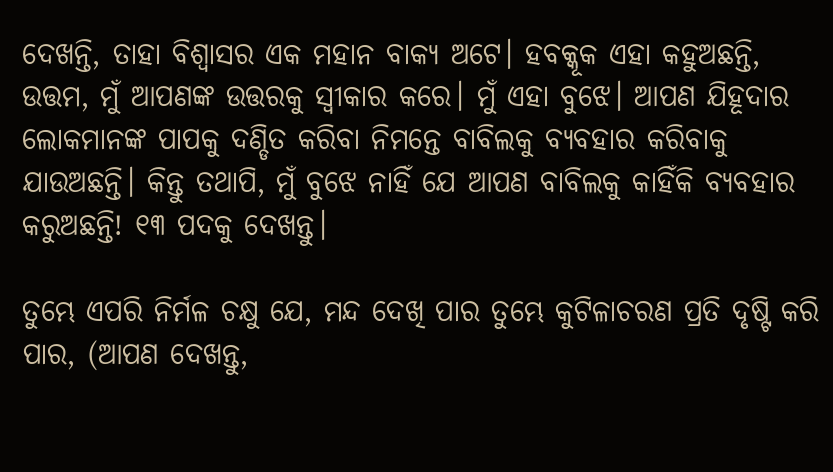ଦେଖନ୍ତି, ତାହା ବିଶ୍ୱାସର ଏକ ମହାନ ବାକ୍ୟ ଅଟେ। ହବକ୍କୂକ ଏହା କହୁଅଛନ୍ତି, ଉତ୍ତମ, ମୁଁ ଆପଣଙ୍କ ଉତ୍ତରକୁ ସ୍ୱୀକାର କରେ। ମୁଁ ଏହା ବୁଝେ। ଆପଣ ଯିହୂଦାର ଲୋକମାନଙ୍କ ପାପକୁ ଦଣ୍ଡିତ କରିବା ନିମନ୍ତେ ବାବିଲକୁ ବ୍ୟବହାର କରିବାକୁ ଯାଉଅଛନ୍ତି। କିନ୍ତୁ ତଥାପି, ମୁଁ ବୁଝେ ନାହିଁ ଯେ ଆପଣ ବାବିଲକୁ କାହିଁକି ବ୍ୟବହାର କରୁଅଛନ୍ତି! ୧୩ ପଦକୁ ଦେଖନ୍ତୁ।

ତୁମ୍ଭେ ଏପରି ନିର୍ମଳ ଚକ୍ଷୁ ଯେ, ମନ୍ଦ ଦେଖି ପାର ତୁମ୍ଭେ କୁଟିଳାଚରଣ ପ୍ରତି ଦୃଷ୍ଟି କରି ପାର, (ଆପଣ ଦେଖନ୍ତୁ,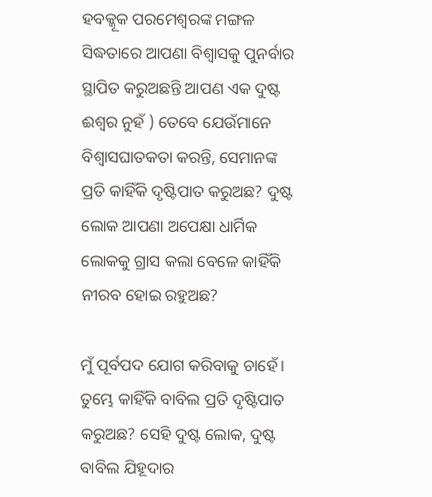ହବକ୍କୂକ ପରମେଶ୍ୱରଙ୍କ ମଙ୍ଗଳ ସିଦ୍ଧତାରେ ଆପଣା ବିଶ୍ୱାସକୁ ପୁନର୍ବାର ସ୍ଥାପିତ କରୁଅଛନ୍ତି ଆପଣ ଏକ ଦୁଷ୍ଟ ଈଶ୍ୱର ନୁହଁ ) ତେବେ ଯେଉଁମାନେ ବିଶ୍ଵାସଘାତକତା କରନ୍ତି, ସେମାନଙ୍କ ପ୍ରତି କାହିଁକି ଦୃଷ୍ଟିପାତ କରୁଅଛ? ଦୁଷ୍ଟ ଲୋକ ଆପଣା ଅପେକ୍ଷା ଧାର୍ମିକ ଲୋକକୁ ଗ୍ରାସ କଲା ବେଳେ କାହିଁକି ନୀରବ ହୋଇ ରହୁଅଛ?

ମୁଁ ପୂର୍ବପଦ ଯୋଗ କରିବାକୁ ଚାହେଁ। ତୁମ୍ଭେ କାହିଁକି ବାବିଲ ପ୍ରତି ଦୃଷ୍ଟିପାତ କରୁଅଛ? ସେହି ଦୁଷ୍ଟ ଲୋକ, ଦୁଷ୍ଟ ବାବିଲ ଯିହୂଦାର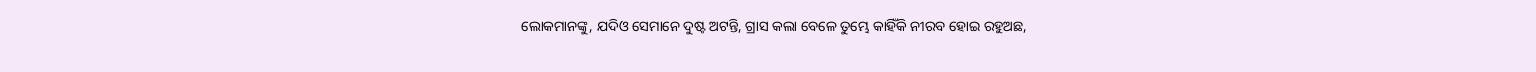ଲୋକମାନଙ୍କୁ, ଯଦିଓ ସେମାନେ ଦୁଷ୍ଟ ଅଟନ୍ତି, ଗ୍ରାସ କଲା ବେଳେ ତୁମ୍ଭେ କାହିଁକି ନୀରବ ହୋଇ ରହୁଅଛ,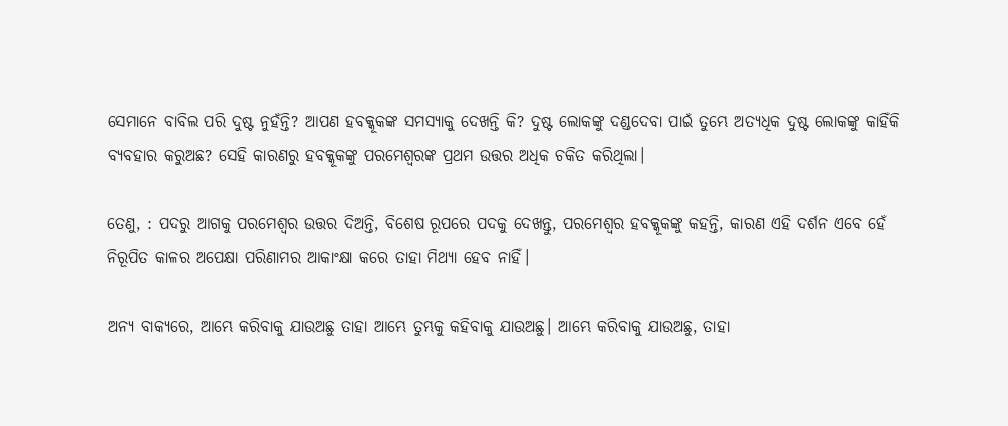ସେମାନେ ବାବିଲ ପରି ଦୁଷ୍ଟ ନୁହଁନ୍ତି? ଆପଣ ହବକ୍କୂକଙ୍କ ସମସ୍ୟାକୁ ଦେଖନ୍ତି କି? ଦୁଷ୍ଟ ଲୋକଙ୍କୁ ଦଣ୍ଡଦେବା ପାଇଁ ତୁମ୍ଭେ ଅତ୍ୟଧିକ ଦୁଷ୍ଟ ଲୋକଙ୍କୁ କାହିଁକି ବ୍ୟବହାର କରୁଅଛ? ସେହି କାରଣରୁ ହବକ୍କୂକଙ୍କୁ ପରମେଶ୍ୱରଙ୍କ ପ୍ରଥମ ଉତ୍ତର ଅଧିକ ଚକିତ କରିଥିଲା।

ତେଣୁ, : ପଦରୁ ଆଗକୁ ପରମେଶ୍ୱର ଉତ୍ତର ଦିଅନ୍ତି, ବିଶେଷ ରୂପରେ ପଦକୁ ଦେଖନ୍ତୁ, ପରମେଶ୍ୱର ହବକ୍କୂକଙ୍କୁ କହନ୍ତି, କାରଣ ଏହି ଦର୍ଶନ ଏବେ ହେଁ ନିରୂପିତ କାଳର ଅପେକ୍ଷା ପରିଣାମର ଆକାଂକ୍ଷା କରେ ତାହା ମିଥ୍ୟା ହେବ ନାହିଁ।

ଅନ୍ୟ ବାକ୍ୟରେ, ଆମ୍ଭେ କରିବାକୁ ଯାଉଅଛୁ ତାହା ଆମ୍ଭେ ତୁମ୍ଭକୁ କହିବାକୁ ଯାଉଅଛୁ। ଆମ୍ଭେ କରିବାକୁ ଯାଉଅଛୁ, ତାହା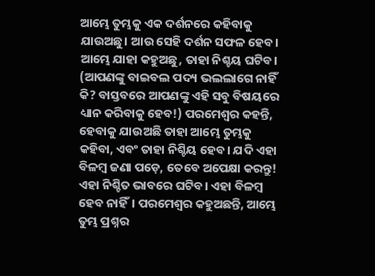ଆମ୍ଭେ ତୁମ୍ଭକୁ ଏକ ଦର୍ଶନରେ କହିବାକୁ ଯାଉଅଛୁ। ଆଉ ସେହି ଦର୍ଶନ ସଫଳ ହେବ। ଆମ୍ଭେ ଯାହା କହୁଅଛୁ, ତାହା ନିଶ୍ଚୟ ଘଟିବ। (ଆପଣଙ୍କୁ ବାଇବଲ ପଦ୍ୟ ଭଲଲାଗେ ନାହିଁ କି? ବାସ୍ତବରେ ଆପଣଙ୍କୁ ଏହି ସବୁ ବିଷୟରେ ଧ୍ୟାନ କରିବାକୁ ହେବ!) ପରମେଶ୍ୱର କହନ୍ତି, ହେବାକୁ ଯାଉଅଛି ତାହା ଆମ୍ଭେ ତୁମ୍ଭକୁ କହିବା, ଏବଂ ତାହା ନିଶ୍ଚିୟ ହେବ। ଯଦି ଏହା ବିଳମ୍ବ ଜଣା ପଡ଼େ, ତେବେ ଅପେକ୍ଷା କରନ୍ତୁ! ଏହା ନିଶ୍ଚିତ ଭାବରେ ଘଟିବ। ଏହା ବିଳମ୍ବ ହେବ ନାହିଁ। ପରମେଶ୍ୱର କହୁଅଛନ୍ତି, ଆମ୍ଭେ ତୁମ୍ଭ ପ୍ରଶ୍ନର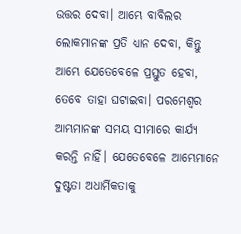ଉତ୍ତର ଦେବା। ଆମ୍ଭେ ବାବିଲର ଲୋକମାନଙ୍କ ପ୍ରତି ଧ୍ୟାନ ଦେବା, କିନ୍ତୁ ଆମ୍ଭେ ଯେତେବେଳେ ପ୍ରସ୍ତୁତ ହେବା, ତେବେ ତାହା ଘଟାଇବା। ପରମେଶ୍ୱର ଆମ୍ଭମାନଙ୍କ ସମୟ ସୀମାରେ କାର୍ଯ୍ୟ କରନ୍ତି ନାହିଁ। ଯେତେବେଳେ ଆମ୍ଭେମାନେ ଦୁଷ୍ଟତା ଅଧାର୍ମିକତାକୁ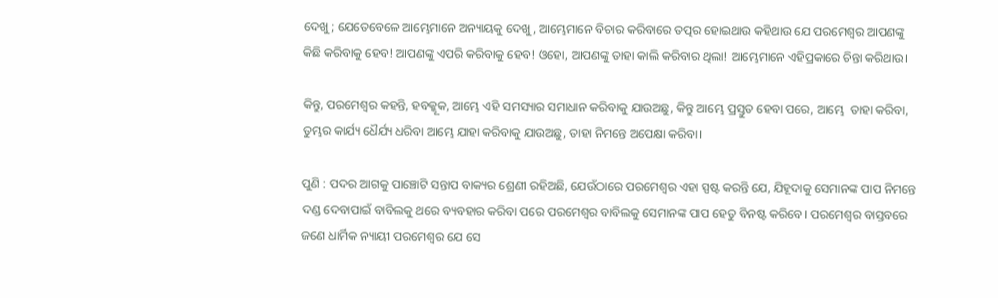ଦେଖୁ; ଯେତେବେଳେ ଆମ୍ଭେମାନେ ଅନ୍ୟାୟକୁ ଦେଖୁ, ଆମ୍ଭେମାନେ ବିଚାର କରିବାରେ ତତ୍ପର ହୋଇଥାଉ କହିଥାଉ ଯେ ପରମେଶ୍ୱର ଆପଣଙ୍କୁ କିଛି କରିବାକୁ ହେବ! ଆପଣଙ୍କୁ ଏପରି କରିବାକୁ ହେବ! ଓହୋ, ଆପଣଙ୍କୁ ତାହା କାଲି କରିବାର ଥିଲା! ଆମ୍ଭେମାନେ ଏହିପ୍ରକାରେ ଚିନ୍ତା କରିଥାଉ।

କିନ୍ତୁ, ପରମେଶ୍ୱର କହନ୍ତି, ହବକ୍କୂକ, ଆମ୍ଭେ ଏହି ସମସ୍ୟାର ସମାଧାନ କରିବାକୁ ଯାଉଅଛୁ, କିନ୍ତୁ ଆମ୍ଭେ ପ୍ରସ୍ତୁତ ହେବା ପରେ, ଆମ୍ଭେ  ତାହା କରିବା, ତୁମ୍ଭର କାର୍ଯ୍ୟ ଧୈର୍ଯ୍ୟ ଧରିବା ଆମ୍ଭେ ଯାହା କରିବାକୁ ଯାଉଅଛୁ, ତାହା ନିମନ୍ତେ ଅପେକ୍ଷା କରିବା।

ପୁଣି : ପଦର ଆଗକୁ ପାଞ୍ଚୋଟି ସନ୍ତାପ ବାକ୍ୟର ଶ୍ରେଣୀ ରହିଅଛି, ଯେଉଁଠାରେ ପରମେଶ୍ୱର ଏହା ସ୍ପଷ୍ଟ କରନ୍ତି ଯେ, ଯିହୂଦାକୁ ସେମାନଙ୍କ ପାପ ନିମନ୍ତେ ଦଣ୍ଡ ଦେବାପାଇଁ ବାବିଲକୁ ଥରେ ବ୍ୟବହାର କରିବା ପରେ ପରମେଶ୍ୱର ବାବିଲକୁ ସେମାନଙ୍କ ପାପ ହେତୁ ବିନଷ୍ଟ କରିବେ। ପରମେଶ୍ୱର ବାସ୍ତବରେ ଜଣେ ଧାର୍ମିକ ନ୍ୟାୟୀ ପରମେଶ୍ୱର ଯେ ସେ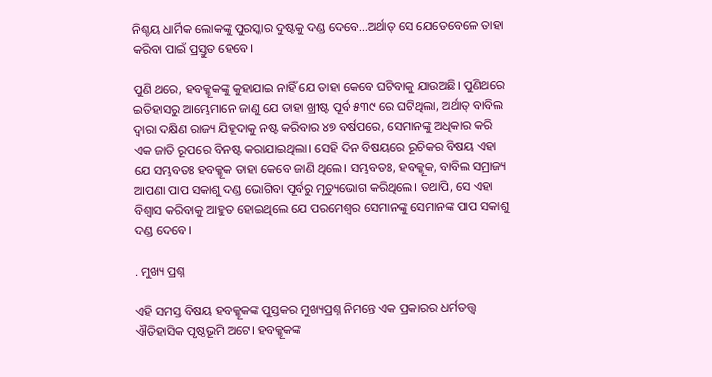ନିଶ୍ଚୟ ଧାର୍ମିକ ଲୋକଙ୍କୁ ପୁରସ୍କାର ଦୁଷ୍ଟକୁ ଦଣ୍ଡ ଦେବେ...ଅର୍ଥାତ୍ ସେ ଯେତେବେଳେ ତାହା କରିବା ପାଇଁ ପ୍ରସ୍ତୁତ ହେବେ।

ପୁଣି ଥରେ, ହବକ୍କୂକଙ୍କୁ କୁହାଯାଇ ନାହିଁ ଯେ ତାହା କେବେ ଘଟିବାକୁ ଯାଉଅଛି। ପୁଣିଥରେ ଇତିହାସରୁ ଆମ୍ଭେମାନେ ଜାଣୁ ଯେ ତାହା ଖ୍ରୀଷ୍ଟ ପୂର୍ବ ୫୩୯ ରେ ଘଟିଥିଲା, ଅର୍ଥାତ୍ ବାବିଲ ଦ୍ୱାରା ଦକ୍ଷିଣ ରାଜ୍ୟ ଯିହୂଦାକୁ ନଷ୍ଟ କରିବାର ୪୭ ବର୍ଷପରେ, ସେମାନଙ୍କୁ ଅଧିକାର କରି ଏକ ଜାତି ରୂପରେ ବିନଷ୍ଟ କରାଯାଇଥିଲା। ସେହି ଦିନ ବିଷୟରେ ରୂଚିକର ବିଷୟ ଏହା ଯେ ସମ୍ଭବତଃ ହବକ୍କୂକ ତାହା କେବେ ଜାଣି ଥିଲେ। ସମ୍ଭବତଃ, ହବକ୍କୂକ, ବାବିଲ ସମ୍ରାଜ୍ୟ ଆପଣା ପାପ ସକାଶୁ ଦଣ୍ଡ ଭୋଗିବା ପୂର୍ବରୁ ମୃତ୍ୟୁଭୋଗ କରିଥିଲେ। ତଥାପି, ସେ ଏହା ବିଶ୍ୱାସ କରିବାକୁ ଆହୁତ ହୋଇଥିଲେ ଯେ ପରମେଶ୍ୱର ସେମାନଙ୍କୁ ସେମାନଙ୍କ ପାପ ସକାଶୁ ଦଣ୍ଡ ଦେବେ।

. ମୁଖ୍ୟ ପ୍ରଶ୍ନ

ଏହି ସମସ୍ତ ବିଷୟ ହବକ୍କୂକଙ୍କ ପୁସ୍ତକର ମୁଖ୍ୟପ୍ରଶ୍ନ ନିମନ୍ତେ ଏକ ପ୍ରକାରର ଧର୍ମତତ୍ତ୍ୱ ଐତିହାସିକ ପୃଷ୍ଠଭୂମି ଅଟେ। ହବକ୍କୂକଙ୍କ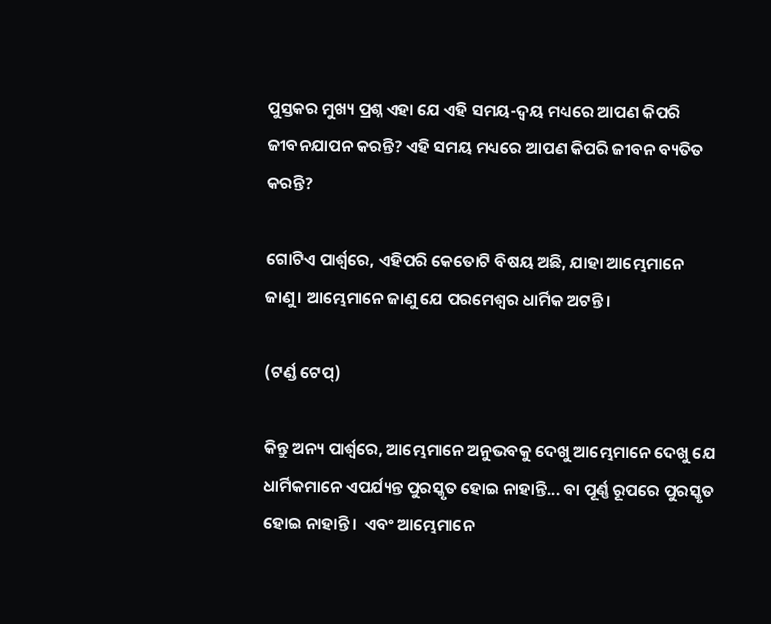ପୁସ୍ତକର ମୁଖ୍ୟ ପ୍ରଶ୍ନ ଏହା ଯେ ଏହି ସମୟ-ଦ୍ୱୟ ମଧ୍ୟରେ ଆପଣ କିପରି ଜୀବନଯାପନ କରନ୍ତି? ଏହି ସମୟ ମଧ୍ୟରେ ଆପଣ କିପରି ଜୀବନ ବ୍ୟତିତ କରନ୍ତି?

ଗୋଟିଏ ପାର୍ଶ୍ୱରେ, ଏହିପରି କେତୋଟି ବିଷୟ ଅଛି, ଯାହା ଆମ୍ଭେମାନେ ଜାଣୁ। ଆମ୍ଭେମାନେ ଜାଣୁ ଯେ ପରମେଶ୍ୱର ଧାର୍ମିକ ଅଟନ୍ତି।

(ଟର୍ଣ୍ଡ ଟେପ୍)

କିନ୍ତୁ ଅନ୍ୟ ପାର୍ଶ୍ୱରେ, ଆମ୍ଭେମାନେ ଅନୁଭବକୁ ଦେଖୁ ଆମ୍ଭେମାନେ ଦେଖୁ ଯେ ଧାର୍ମିକମାନେ ଏପର୍ଯ୍ୟନ୍ତ ପୁରସ୍କୃତ ହୋଇ ନାହାନ୍ତି... ବା ପୂର୍ଣ୍ଣ ରୂପରେ ପୁରସ୍କୃତ ହୋଇ ନାହାନ୍ତି।  ଏବଂ ଆମ୍ଭେମାନେ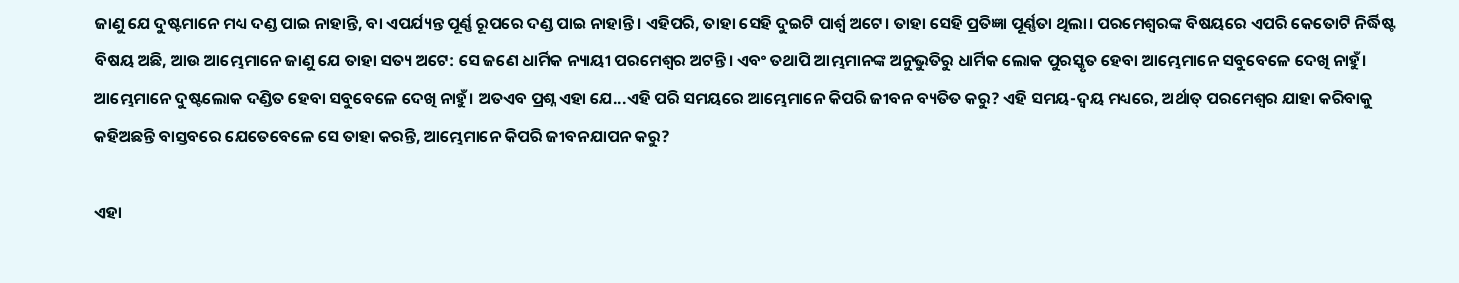ଜାଣୁ ଯେ ଦୁଷ୍ଟମାନେ ମଧ୍ୟ ଦଣ୍ଡ ପାଇ ନାହାନ୍ତି, ବା ଏପର୍ଯ୍ୟନ୍ତ ପୂର୍ଣ୍ଣ ରୂପରେ ଦଣ୍ଡ ପାଇ ନାହାନ୍ତି। ଏହିପରି, ତାହା ସେହି ଦୁଇଟି ପାର୍ଶ୍ୱ ଅଟେ। ତାହା ସେହି ପ୍ରତିଜ୍ଞା ପୂର୍ଣ୍ଣତା ଥିଲା। ପରମେଶ୍ୱରଙ୍କ ବିଷୟରେ ଏପରି କେତୋଟି ନିର୍ଦ୍ଧିଷ୍ଟ ବିଷୟ ଅଛି, ଆଉ ଆମ୍ଭେମାନେ ଜାଣୁ ଯେ ତାହା ସତ୍ୟ ଅଟେ: ସେ ଜଣେ ଧାର୍ମିକ ନ୍ୟାୟୀ ପରମେଶ୍ୱର ଅଟନ୍ତି। ଏବଂ ତଥାପି ଆମ୍ଭମାନଙ୍କ ଅନୁଭୁତିରୁ ଧାର୍ମିକ ଲୋକ ପୁରସ୍କୃତ ହେବା ଆମ୍ଭେମାନେ ସବୁବେଳେ ଦେଖି ନାହୁଁ। ଆମ୍ଭେମାନେ ଦୁଷ୍ଟଲୋକ ଦଣ୍ଡିତ ହେବା ସବୁବେଳେ ଦେଖି ନାହୁଁ। ଅତଏବ ପ୍ରଶ୍ନ ଏହା ଯେ...ଏହି ପରି ସମୟରେ ଆମ୍ଭେମାନେ କିପରି ଜୀବନ ବ୍ୟତିତ କରୁ? ଏହି ସମୟ-ଦ୍ୱୟ ମଧ୍ୟରେ, ଅର୍ଥାତ୍ ପରମେଶ୍ୱର ଯାହା କରିବାକୁ କହିଅଛନ୍ତି ବାସ୍ତବରେ ଯେତେବେଳେ ସେ ତାହା କରନ୍ତି, ଆମ୍ଭେମାନେ କିପରି ଜୀବନଯାପନ କରୁ?

ଏହା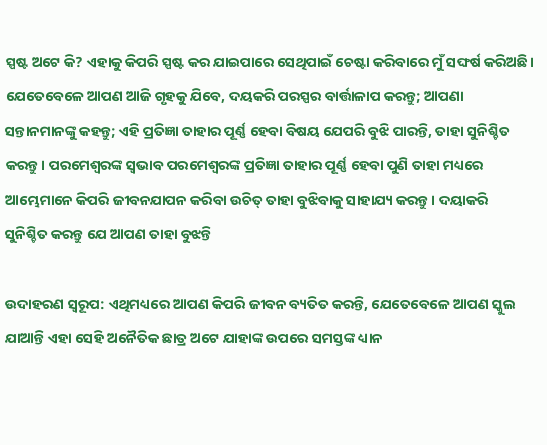ସ୍ପଷ୍ଟ ଅଟେ କି? ଏହାକୁ କିପରି ସ୍ପଷ୍ଟ କର ଯାଇପାରେ ସେଥିପାଇଁ ଚେଷ୍ଟା କରିବାରେ ମୁଁ ସଙ୍ଘର୍ଷ କରିଅଛି। ଯେତେବେଳେ ଆପଣ ଆଜି ଗୃହକୁ ଯିବେ, ଦୟକରି ପରସ୍ପର ବାର୍ତ୍ତାଳାପ କରନ୍ତୁ; ଆପଣା ସନ୍ତାନମାନଙ୍କୁ କହନ୍ତୁ; ଏହି ପ୍ରତିଜ୍ଞା ତାହାର ପୂର୍ଣ୍ଣ ହେବା ବିଷୟ ଯେପରି ବୁଝି ପାରନ୍ତି, ତାହା ସୁନିଶ୍ଚିତ କରନ୍ତୁ। ପରମେଶ୍ୱରଙ୍କ ସ୍ୱଭାବ ପରମେଶ୍ୱରଙ୍କ ପ୍ରତିଜ୍ଞା ତାହାର ପୂର୍ଣ୍ଣ ହେବା ପୁଣି ତାହା ମଧ୍ୟରେ ଆମ୍ଭେମାନେ କିପରି ଜୀବନଯାପନ କରିବା ଉଚିତ୍ ତାହା ବୁଝିବାକୁ ସାହାଯ୍ୟ କରନ୍ତୁ। ଦୟାକରି ସୁନିଶ୍ଚିତ କରନ୍ତୁ ଯେ ଆପଣ ତାହା ବୁଝନ୍ତି

ଉଦାହରଣ ସ୍ୱରୂପ: ଏଥିମଧ୍ୟରେ ଆପଣ କିପରି ଜୀବନ ବ୍ୟତିତ କରନ୍ତି, ଯେତେବେଳେ ଆପଣ ସ୍କୁଲ ଯାଆନ୍ତି ଏହା ସେହି ଅନୈତିକ ଛାତ୍ର ଅଟେ ଯାହାଙ୍କ ଉପରେ ସମସ୍ତଙ୍କ ଧ୍ୟାନ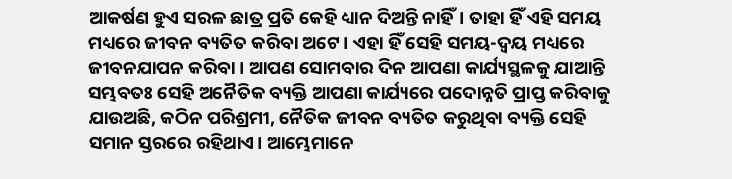ଆକର୍ଷଣ ହୁଏ ସରଳ ଛାତ୍ର ପ୍ରତି କେହି ଧ୍ୟାନ ଦିଅନ୍ତି ନାହିଁ। ତାହା ହିଁ ଏହି ସମୟ ମଧ୍ୟରେ ଜୀବନ ବ୍ୟତିତ କରିବା ଅଟେ। ଏହା ହିଁ ସେହି ସମୟ-ଦ୍ୱୟ ମଧ୍ୟରେ ଜୀବନଯାପନ କରିବା। ଆପଣ ସୋମବାର ଦିନ ଆପଣା କାର୍ଯ୍ୟସ୍ଥଳକୁ ଯାଆନ୍ତି ସମ୍ଭବତଃ ସେହି ଅନୈତିକ ବ୍ୟକ୍ତି ଆପଣା କାର୍ଯ୍ୟରେ ପଦୋନ୍ନତି ପ୍ରାପ୍ତ କରିବାକୁ ଯାଉଅଛି, କଠିନ ପରିଶ୍ରମୀ, ନୈତିକ ଜୀବନ ବ୍ୟତିତ କରୁଥିବା ବ୍ୟକ୍ତି ସେହି ସମାନ ସ୍ତରରେ ରହିଥାଏ। ଆମ୍ଭେମାନେ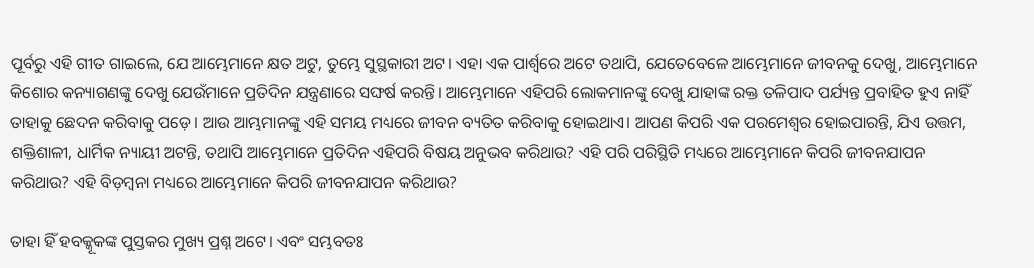ପୂର୍ବରୁ ଏହି ଗୀତ ଗାଇଲେ, ଯେ ଆମ୍ଭେମାନେ କ୍ଷତ ଅଟୁ, ତୁମ୍ଭେ ସୁସ୍ଥକାରୀ ଅଟ। ଏହା ଏକ ପାର୍ଶ୍ୱରେ ଅଟେ ତଥାପି, ଯେତେବେଳେ ଆମ୍ଭେମାନେ ଜୀବନକୁ ଦେଖୁ, ଆମ୍ଭେମାନେ କିଶୋର କନ୍ୟାଗଣଙ୍କୁ ଦେଖୁ ଯେଉଁମାନେ ପ୍ରତିଦିନ ଯନ୍ତ୍ରଣାରେ ସଙ୍ଘର୍ଷ କରନ୍ତି। ଆମ୍ଭେମାନେ ଏହିପରି ଲୋକମାନଙ୍କୁ ଦେଖୁ ଯାହାଙ୍କ ରକ୍ତ ତଳିପାଦ ପର୍ଯ୍ୟନ୍ତ ପ୍ରବାହିତ ହୁଏ ନାହିଁ ତାହାକୁ ଛେଦନ କରିବାକୁ ପଡ଼େ। ଆଉ ଆମ୍ଭମାନଙ୍କୁ ଏହି ସମୟ ମଧ୍ୟରେ ଜୀବନ ବ୍ୟତିତ କରିବାକୁ ହୋଇଥାଏ। ଆପଣ କିପରି ଏକ ପରମେଶ୍ୱର ହୋଇପାରନ୍ତି, ଯିଏ ଉତ୍ତମ, ଶକ୍ତିଶାଳୀ, ଧାର୍ମିକ ନ୍ୟାୟୀ ଅଟନ୍ତି, ତଥାପି ଆମ୍ଭେମାନେ ପ୍ରତିଦିନ ଏହିପରି ବିଷୟ ଅନୁଭବ କରିଥାଉ? ଏହି ପରି ପରିସ୍ଥିତି ମଧ୍ୟରେ ଆମ୍ଭେମାନେ କିପରି ଜୀବନଯାପନ କରିଥାଉ? ଏହି ବିଡ଼ମ୍ବନା ମଧ୍ୟରେ ଆମ୍ଭେମାନେ କିପରି ଜୀବନଯାପନ କରିଥାଉ?

ତାହା ହିଁ ହବକ୍କୂକଙ୍କ ପୁସ୍ତକର ମୁଖ୍ୟ ପ୍ରଶ୍ନ ଅଟେ। ଏବଂ ସମ୍ଭବତଃ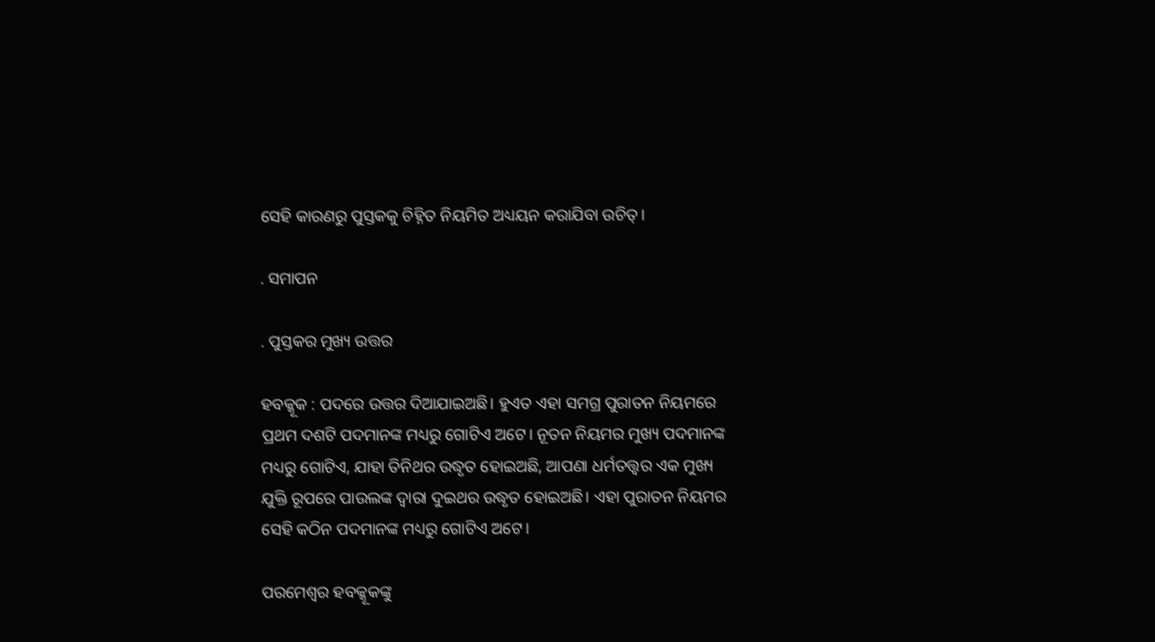ସେହି କାରଣରୁ ପୁସ୍ତକକୁ ଚିହ୍ନିତ ନିୟମିତ ଅଧ୍ୟୟନ କରାଯିବା ଉଚିତ୍।

. ସମାପନ

. ପୁସ୍ତକର ମୁଖ୍ୟ ଉତ୍ତର

ହବକ୍କୂକ : ପଦରେ ଉତ୍ତର ଦିଆଯାଇଅଛି। ହୁଏତ ଏହା ସମଗ୍ର ପୁରାତନ ନିୟମରେ ପ୍ରଥମ ଦଶଟି ପଦମାନଙ୍କ ମଧ୍ୟରୁ ଗୋଟିଏ ଅଟେ। ନୂତନ ନିୟମର ମୁଖ୍ୟ ପଦମାନଙ୍କ ମଧ୍ୟରୁ ଗୋଟିଏ, ଯାହା ତିନିଥର ଉଦ୍ଧୃତ ହୋଇଅଛି, ଆପଣା ଧର୍ମତତ୍ତ୍ୱର ଏକ ମୁଖ୍ୟ ଯୁକ୍ତି ରୂପରେ ପାଉଲଙ୍କ ଦ୍ୱାରା ଦୁଇଥର ଉଦ୍ଧୃତ ହୋଇଅଛି। ଏହା ପୁରାତନ ନିୟମର ସେହି କଠିନ ପଦମାନଙ୍କ ମଧ୍ୟରୁ ଗୋଟିଏ ଅଟେ।

ପରମେଶ୍ୱର ହବକ୍କୂକଙ୍କୁ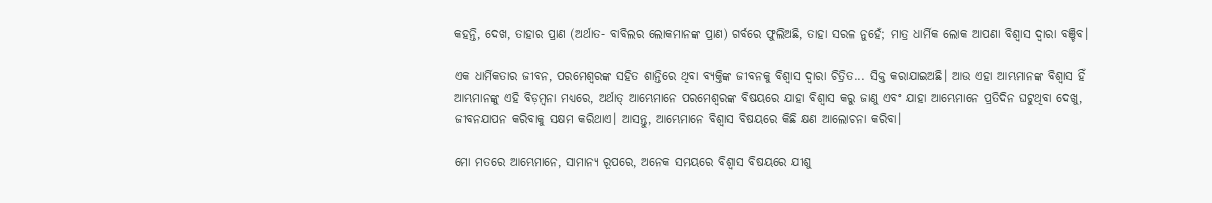କହନ୍ତି, ଦେଖ, ତାହାର ପ୍ରାଣ (ଅର୍ଥାତ- ବାବିଲର ଲୋକମାନଙ୍କ ପ୍ରାଣ) ଗର୍ବରେ ଫୁଲିଅଛି, ତାହା ସରଳ ନୁହେଁ; ମାତ୍ର ଧାର୍ମିକ ଲୋକ ଆପଣା ବିଶ୍ଵାସ ଦ୍ଵାରା ବଞ୍ଚିବ।

ଏକ ଧାର୍ମିକତାର ଜୀବନ, ପରମେଶ୍ୱରଙ୍କ ସହିତ ଶାନ୍ତିରେ ଥିବା ବ୍ୟକ୍ତିଙ୍କ ଜୀବନକୁ ବିଶ୍ୱାସ ଦ୍ୱାରା ଚିତ୍ରିତ... ସିକ୍ତ କରାଯାଇଅଛି। ଆଉ ଏହା ଆମ୍ଭମାନଙ୍କ ବିଶ୍ୱାସ ହିଁ ଆମ୍ଭମାନଙ୍କୁ ଏହି ବିଡ଼ମ୍ବନା ମଧ୍ୟରେ, ଅର୍ଥାତ୍ ଆମ୍ଭେମାନେ ପରମେଶ୍ୱରଙ୍କ ବିଷୟରେ ଯାହା ବିଶ୍ୱାସ କରୁ ଜାଣୁ ଏବଂ ଯାହା ଆମ୍ଭେମାନେ ପ୍ରତିଦିନ ଘଟୁଥିବା ଦେଖୁ, ଜୀବନଯାପନ କରିବାକୁ ସକ୍ଷମ କରିଥାଏ। ଆସନ୍ତୁ, ଆମ୍ଭେମାନେ ବିଶ୍ୱାସ ବିଷୟରେ କିଛି କ୍ଷଣ ଆଲୋଚନା କରିବା।

ମୋ ମତରେ ଆମ୍ଭେମାନେ, ସାମାନ୍ୟ ରୂପରେ, ଅନେକ ସମୟରେ ବିଶ୍ୱାସ ବିଷୟରେ ଯୀଶୁ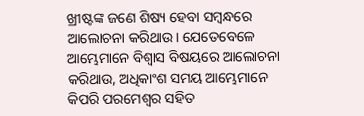ଖ୍ରୀଷ୍ଟଙ୍କ ଜଣେ ଶିଷ୍ୟ ହେବା ସମ୍ବନ୍ଧରେ ଆଲୋଚନା କରିଥାଉ। ଯେତେବେଳେ  ଆମ୍ଭେମାନେ ବିଶ୍ୱାସ ବିଷୟରେ ଆଲୋଚନା କରିଥାଉ, ଅଧିକାଂଶ ସମୟ ଆମ୍ଭେମାନେ କିପରି ପରମେଶ୍ୱର ସହିତ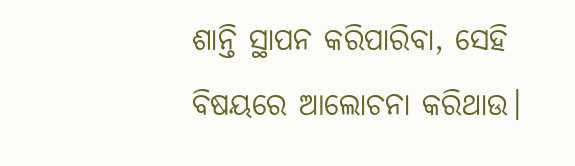ଶାନ୍ତି ସ୍ଥାପନ କରିପାରିବା, ସେହି ବିଷୟରେ ଆଲୋଚନା କରିଥାଉ।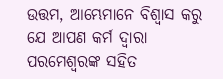ଉତ୍ତମ, ଆମ୍ଭେମାନେ ବିଶ୍ୱାସ କରୁ ଯେ ଆପଣ କର୍ମ ଦ୍ୱାରା ପରମେଶ୍ୱରଙ୍କ ସହିତ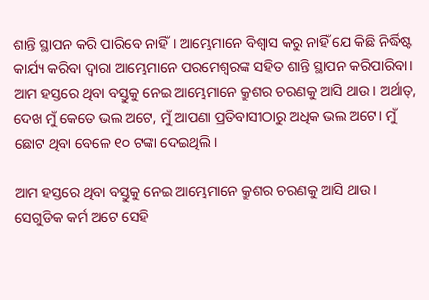ଶାନ୍ତି ସ୍ଥାପନ କରି ପାରିବେ ନାହିଁ। ଆମ୍ଭେମାନେ ବିଶ୍ୱାସ କରୁ ନାହିଁ ଯେ କିଛି ନିର୍ଦ୍ଧିଷ୍ଟ କାର୍ଯ୍ୟ କରିବା ଦ୍ୱାରା ଆମ୍ଭେମାନେ ପରମେଶ୍ୱରଙ୍କ ସହିତ ଶାନ୍ତି ସ୍ଥାପନ କରିପାରିବା। ଆମ ହସ୍ତରେ ଥିବା ବସ୍ତୁକୁ ନେଇ ଆମ୍ଭେମାନେ କ୍ରୁଶର ଚରଣକୁ ଆସି ଥାଉ। ଅର୍ଥାତ୍, ଦେଖ ମୁଁ କେତେ ଭଲ ଅଟେ, ମୁଁ ଆପଣା ପ୍ରତିବାସୀଠାରୁ ଅଧିକ ଭଲ ଅଟେ। ମୁଁ ଛୋଟ ଥିବା ବେଳେ ୧୦ ଟଙ୍କା ଦେଇଥିଲି।

ଆମ ହସ୍ତରେ ଥିବା ବସ୍ତୁକୁ ନେଇ ଆମ୍ଭେମାନେ କ୍ରୁଶର ଚରଣକୁ ଆସି ଥାଉ। ସେଗୁଡିକ କର୍ମ ଅଟେ ସେହି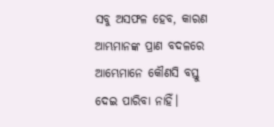ସବୁ ଅସଫଳ ହେବ, କାରଣ ଆମ୍ଭମାନଙ୍କ ପ୍ରାଣ ବଦଳରେ ଆମ୍ଭେମାନେ କୌଣସି ବସ୍ତୁ ଦେଇ ପାରିବା ନାହିଁ।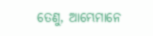ତେଣୁ, ଆମ୍ଭେମାନେ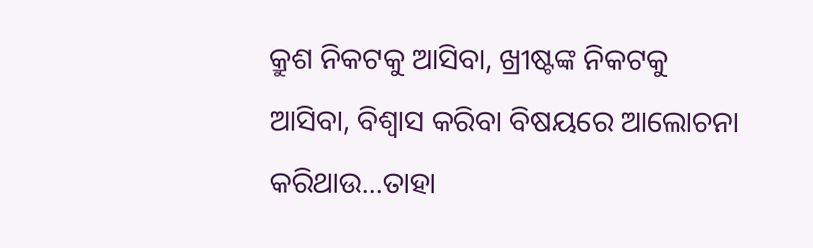କ୍ରୁଶ ନିକଟକୁ ଆସିବା, ଖ୍ରୀଷ୍ଟଙ୍କ ନିକଟକୁ ଆସିବା, ବିଶ୍ୱାସ କରିବା ବିଷୟରେ ଆଲୋଚନା କରିଥାଉ...ତାହା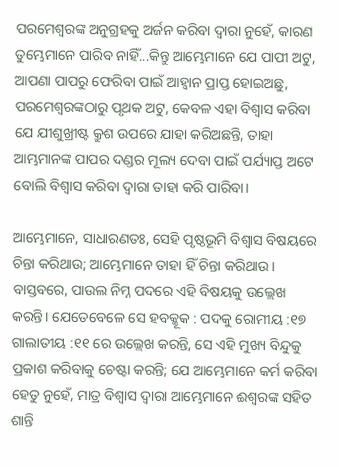ପରମେଶ୍ୱରଙ୍କ ଅନୁଗ୍ରହକୁ ଅର୍ଜନ କରିବା ଦ୍ୱାରା ନୁହେଁ, କାରଣ ତୁମ୍ଭେମାନେ ପାରିବ ନାହିଁ...କିନ୍ତୁ ଆମ୍ଭେମାନେ ଯେ ପାପୀ ଅଟୁ, ଆପଣା ପାପରୁ ଫେରିବା ପାଇଁ ଆହ୍ୱାନ ପ୍ରାପ୍ତ ହୋଇଅଛୁ, ପରମେଶ୍ୱରଙ୍କଠାରୁ ପୃଥକ ଅଟୁ, କେବଳ ଏହା ବିଶ୍ୱାସ କରିବା ଯେ ଯୀଶୁଖ୍ରୀଷ୍ଟ କ୍ରୁଶ ଉପରେ ଯାହା କରିଅଛନ୍ତି, ତାହା ଆମ୍ଭମାନଙ୍କ ପାପର ଦଣ୍ଡର ମୂଲ୍ୟ ଦେବା ପାଇଁ ପର୍ଯ୍ୟାପ୍ତ ଅଟେ ବୋଲି ବିଶ୍ୱାସ କରିବା ଦ୍ୱାରା ତାହା କରି ପାରିବା।

ଆମ୍ଭେମାନେ, ସାଧାରଣତଃ, ସେହି ପୃଷ୍ଠଭୂମି ବିଶ୍ୱାସ ବିଷୟରେ ଚିନ୍ତା କରିଥାଉ; ଆମ୍ଭେମାନେ ତାହା ହିଁ ଚିନ୍ତା କରିଥାଉ। ବାସ୍ତବରେ, ପାଉଲ ନିମ୍ନ ପଦରେ ଏହି ବିଷୟକୁ ଉଲ୍ଲେଖ କରନ୍ତି। ଯେତେବେଳେ ସେ ହବକ୍କୂକ : ପଦକୁ ରୋମୀୟ :୧୭ ଗାଲାତୀୟ :୧୧ ରେ ଉଲ୍ଲେଖ କରନ୍ତି, ସେ ଏହି ମୁଖ୍ୟ ବିନ୍ଦୁକୁ ପ୍ରକାଶ କରିବାକୁ ଚେଷ୍ଟା କରନ୍ତି; ଯେ ଆମ୍ଭେମାନେ କର୍ମ କରିବା ହେତୁ ନୁହେଁ, ମାତ୍ର ବିଶ୍ୱାସ ଦ୍ୱାରା ଆମ୍ଭେମାନେ ଈଶ୍ୱରଙ୍କ ସହିତ ଶାନ୍ତି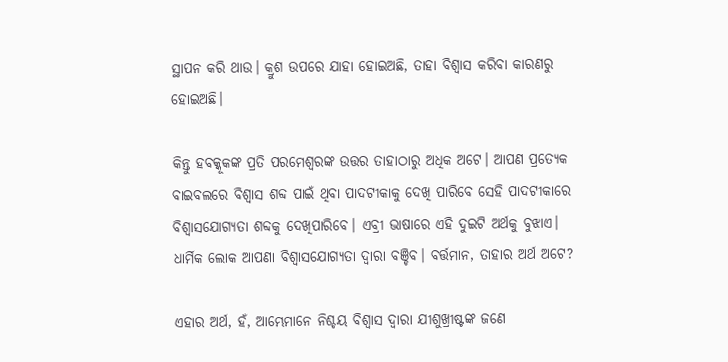ସ୍ଥାପନ କରି ଥାଉ। କ୍ରୁଶ ଉପରେ ଯାହା ହୋଇଅଛି, ତାହା ବିଶ୍ୱାସ କରିବା କାରଣରୁ ହୋଇଅଛି।

କିନ୍ତୁ ହବକ୍କୂକଙ୍କ ପ୍ରତି ପରମେଶ୍ୱରଙ୍କ ଉତ୍ତର ତାହାଠାରୁ ଅଧିକ ଅଟେ। ଆପଣ ପ୍ରତ୍ୟେକ ବାଇବଲରେ ବିଶ୍ୱାସ ଶବ୍ଦ ପାଇଁ ଥିବା ପାଦଟୀକାକୁ ଦେଖି ପାରିବେ ସେହି ପାଦଟୀକାରେ ବିଶ୍ୱାସଯୋଗ୍ୟତା ଶବ୍ଦକୁ ଦେଖିପାରିବେ। ଏବ୍ରୀ ଭାଷାରେ ଏହି ଦୁଇଟି ଅର୍ଥକୁ ବୁଝାଏ। ଧାର୍ମିକ ଲୋକ ଆପଣା ବିଶ୍ୱାସଯୋଗ୍ୟତା ଦ୍ୱାରା ବଞ୍ଚିବ। ବର୍ତ୍ତମାନ, ତାହାର ଅର୍ଥ ଅଟେ?

ଏହାର ଅର୍ଥ, ହଁ, ଆମ୍ଭେମାନେ ନିଶ୍ଚୟ ବିଶ୍ୱାସ ଦ୍ୱାରା ଯୀଶୁଖ୍ରୀଷ୍ଟଙ୍କ ଜଣେ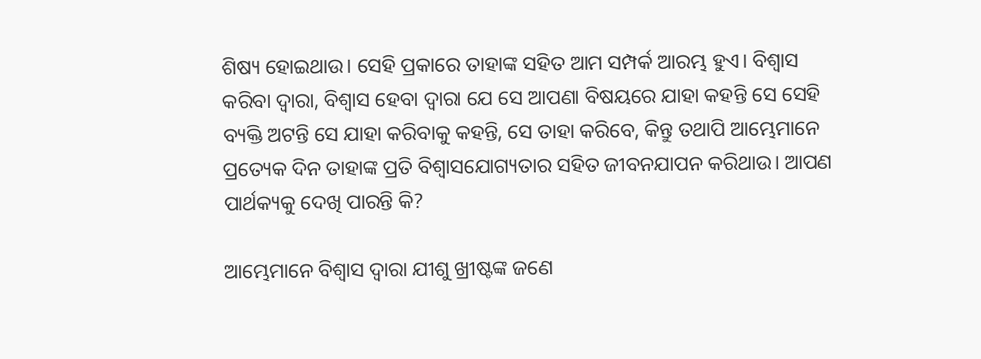ଶିଷ୍ୟ ହୋଇଥାଉ। ସେହି ପ୍ରକାରେ ତାହାଙ୍କ ସହିତ ଆମ ସମ୍ପର୍କ ଆରମ୍ଭ ହୁଏ। ବିଶ୍ୱାସ କରିବା ଦ୍ୱାରା, ବିଶ୍ୱାସ ହେବା ଦ୍ୱାରା ଯେ ସେ ଆପଣା ବିଷୟରେ ଯାହା କହନ୍ତି ସେ ସେହି ବ୍ୟକ୍ତି ଅଟନ୍ତି ସେ ଯାହା କରିବାକୁ କହନ୍ତି, ସେ ତାହା କରିବେ, କିନ୍ତୁ ତଥାପି ଆମ୍ଭେମାନେ ପ୍ରତ୍ୟେକ ଦିନ ତାହାଙ୍କ ପ୍ରତି ବିଶ୍ୱାସଯୋଗ୍ୟତାର ସହିତ ଜୀବନଯାପନ କରିଥାଉ। ଆପଣ ପାର୍ଥକ୍ୟକୁ ଦେଖି ପାରନ୍ତି କି?

ଆମ୍ଭେମାନେ ବିଶ୍ୱାସ ଦ୍ୱାରା ଯୀଶୁ ଖ୍ରୀଷ୍ଟଙ୍କ ଜଣେ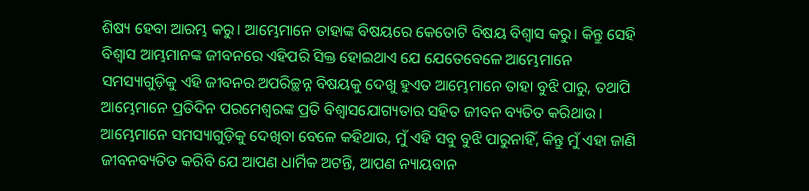ଶିଷ୍ୟ ହେବା ଆରମ୍ଭ କରୁ। ଆମ୍ଭେମାନେ ତାହାଙ୍କ ବିଷୟରେ କେତୋଟି ବିଷୟ ବିଶ୍ୱାସ କରୁ। କିନ୍ତୁ ସେହି ବିଶ୍ୱାସ ଆମ୍ଭମାନଙ୍କ ଜୀବନରେ ଏହିପରି ସିକ୍ତ ହୋଇଥାଏ ଯେ ଯେତେବେଳେ ଆମ୍ଭେମାନେ ସମସ୍ୟାଗୁଡ଼ିକୁ ଏହି ଜୀବନର ଅପରିଚ୍ଛନ୍ନ ବିଷୟକୁ ଦେଖୁ ହୁଏତ ଆମ୍ଭେମାନେ ତାହା ବୁଝି ପାରୁ, ତଥାପି ଆମ୍ଭେମାନେ ପ୍ରତିଦିନ ପରମେଶ୍ୱରଙ୍କ ପ୍ରତି ବିଶ୍ୱାସଯୋଗ୍ୟତାର ସହିତ ଜୀବନ ବ୍ୟତିତ କରିଥାଉ। ଆମ୍ଭେମାନେ ସମସ୍ୟାଗୁଡ଼ିକୁ ଦେଖିବା ବେଳେ କହିଥାଉ, ମୁଁ ଏହି ସବୁ ବୁଝି ପାରୁନାହିଁ, କିନ୍ତୁ ମୁଁ ଏହା ଜାଣି ଜୀବନବ୍ୟତିତ କରିବି ଯେ ଆପଣ ଧାର୍ମିକ ଅଟନ୍ତି, ଆପଣ ନ୍ୟାୟବାନ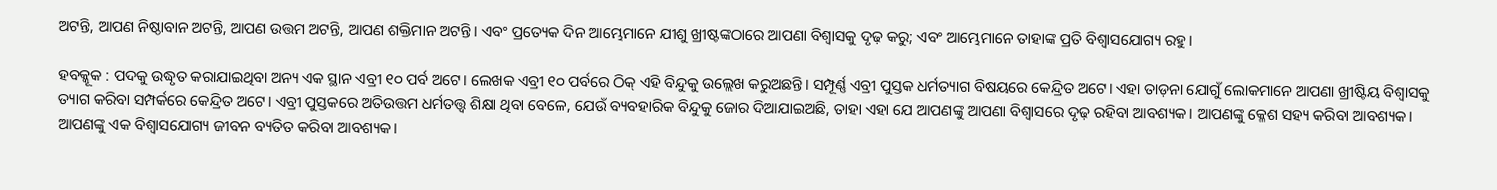ଅଟନ୍ତି, ଆପଣ ନିଷ୍ଠାବାନ ଅଟନ୍ତି, ଆପଣ ଉତ୍ତମ ଅଟନ୍ତି, ଆପଣ ଶକ୍ତିମାନ ଅଟନ୍ତି। ଏବଂ ପ୍ରତ୍ୟେକ ଦିନ ଆମ୍ଭେମାନେ ଯୀଶୁ ଖ୍ରୀଷ୍ଟଙ୍କଠାରେ ଆପଣା ବିଶ୍ୱାସକୁ ଦୃଢ଼ କରୁ; ଏବଂ ଆମ୍ଭେମାନେ ତାହାଙ୍କ ପ୍ରତି ବିଶ୍ୱାସଯୋଗ୍ୟ ରହୁ।

ହବକ୍କୂକ : ପଦକୁ ଉଦ୍ଧୃତ କରାଯାଇଥିବା ଅନ୍ୟ ଏକ ସ୍ଥାନ ଏବ୍ରୀ ୧୦ ପର୍ବ ଅଟେ। ଲେଖକ ଏବ୍ରୀ ୧୦ ପର୍ବରେ ଠିକ୍ ଏହି ବିନ୍ଦୁକୁ ଉଲ୍ଲେଖ କରୁଅଛନ୍ତି। ସମ୍ପୂର୍ଣ୍ଣ ଏବ୍ରୀ ପୁସ୍ତକ ଧର୍ମତ୍ୟାଗ ବିଷୟରେ କେନ୍ଦ୍ରିତ ଅଟେ। ଏହା ତାଡ଼ନା ଯୋଗୁଁ ଲୋକମାନେ ଆପଣା ଖ୍ରୀଷ୍ଟିୟ ବିଶ୍ୱାସକୁ ତ୍ୟାଗ କରିବା ସମ୍ପର୍କରେ କେନ୍ଦ୍ରିତ ଅଟେ। ଏବ୍ରୀ ପୁସ୍ତକରେ ଅତିଉତ୍ତମ ଧର୍ମତତ୍ତ୍ୱ ଶିକ୍ଷା ଥିବା ବେଳେ, ଯେଉଁ ବ୍ୟବହାରିକ ବିନ୍ଦୁକୁ ଜୋର ଦିଆଯାଇଅଛି, ତାହା ଏହା ଯେ ଆପଣଙ୍କୁ ଆପଣା ବିଶ୍ୱାସରେ ଦୃଢ଼ ରହିବା ଆବଶ୍ୟକ। ଆପଣଙ୍କୁ କ୍ଳେଶ ସହ୍ୟ କରିବା ଆବଶ୍ୟକ। ଆପଣଙ୍କୁ ଏକ ବିଶ୍ୱାସଯୋଗ୍ୟ ଜୀବନ ବ୍ୟତିତ କରିବା ଆବଶ୍ୟକ।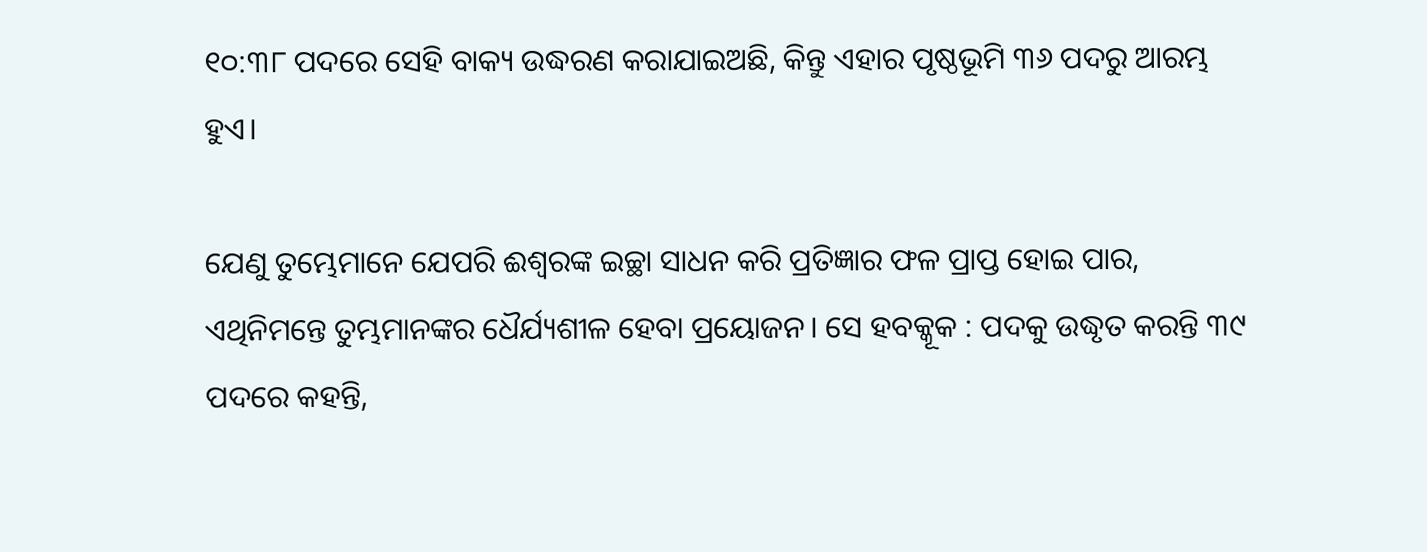୧୦:୩୮ ପଦରେ ସେହି ବାକ୍ୟ ଉଦ୍ଧରଣ କରାଯାଇଅଛି, କିନ୍ତୁ ଏହାର ପୃଷ୍ଠଭୂମି ୩୬ ପଦରୁ ଆରମ୍ଭ ହୁଏ।

ଯେଣୁ ତୁମ୍ଭେମାନେ ଯେପରି ଈଶ୍ଵରଙ୍କ ଇଚ୍ଛା ସାଧନ କରି ପ୍ରତିଜ୍ଞାର ଫଳ ପ୍ରାପ୍ତ ହୋଇ ପାର, ଏଥିନିମନ୍ତେ ତୁମ୍ଭମାନଙ୍କର ଧୈର୍ଯ୍ୟଶୀଳ ହେବା ପ୍ରୟୋଜନ। ସେ ହବକ୍କୂକ : ପଦକୁ ଉଦ୍ଧୃତ କରନ୍ତି ୩୯ ପଦରେ କହନ୍ତି,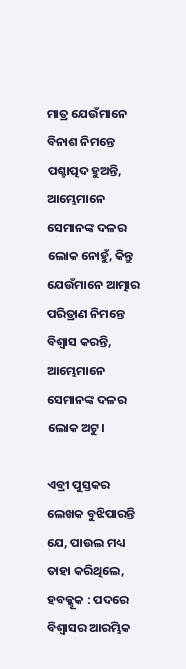ମାତ୍ର ଯେଉଁମାନେ ବିନାଶ ନିମନ୍ତେ ପଶ୍ଚାତ୍ପଦ ହୁଅନ୍ତି, ଆମ୍ଭେମାନେ ସେମାନଙ୍କ ଦଳର ଲୋକ ନୋହୁଁ, କିନ୍ତୁ ଯେଉଁମାନେ ଆତ୍ମାର ପରିତ୍ରାଣ ନିମନ୍ତେ ବିଶ୍ଵାସ କରନ୍ତି, ଆମ୍ଭେମାନେ ସେମାନଙ୍କ ଦଳର ଲୋକ ଅଟୁ।

ଏବ୍ରୀ ପୁସ୍ତକର ଲେଖକ ବୁଝିପାରନ୍ତି ଯେ, ପାଉଲ ମଧ୍ୟ ତାହା କରିଥିଲେ, ହବକ୍କୂକ : ପଦରେ ବିଶ୍ୱାସର ଆରମ୍ଭିକ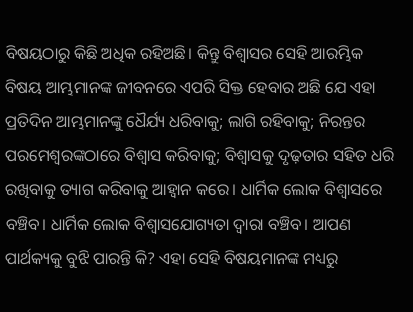ବିଷୟଠାରୁ କିଛି ଅଧିକ ରହିଅଛି। କିନ୍ତୁ ବିଶ୍ୱାସର ସେହି ଆରମ୍ଭିକ ବିଷୟ ଆମ୍ଭମାନଙ୍କ ଜୀବନରେ ଏପରି ସିକ୍ତ ହେବାର ଅଛି ଯେ ଏହା ପ୍ରତିଦିନ ଆମ୍ଭମାନଙ୍କୁ ଧୈର୍ଯ୍ୟ ଧରିବାକୁ; ଲାଗି ରହିବାକୁ; ନିରନ୍ତର ପରମେଶ୍ୱରଙ୍କଠାରେ ବିଶ୍ୱାସ କରିବାକୁ; ବିଶ୍ୱାସକୁ ଦୃଢ଼ତାର ସହିତ ଧରି ରଖିବାକୁ ତ୍ୟାଗ କରିବାକୁ ଆହ୍ୱାନ କରେ। ଧାର୍ମିକ ଲୋକ ବିଶ୍ୱାସରେ ବଞ୍ଚିବ। ଧାର୍ମିକ ଲୋକ ବିଶ୍ୱାସଯୋଗ୍ୟତା ଦ୍ୱାରା ବଞ୍ଚିବ। ଆପଣ ପାର୍ଥକ୍ୟକୁ ବୁଝି ପାରନ୍ତି କି? ଏହା ସେହି ବିଷୟମାନଙ୍କ ମଧ୍ୟରୁ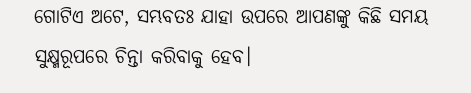ଗୋଟିଏ ଅଟେ, ସମ୍ଭବତଃ ଯାହା ଉପରେ ଆପଣଙ୍କୁ କିଛି ସମୟ ସୁକ୍ଷ୍ମରୂପରେ ଚିନ୍ତା କରିବାକୁ ହେବ।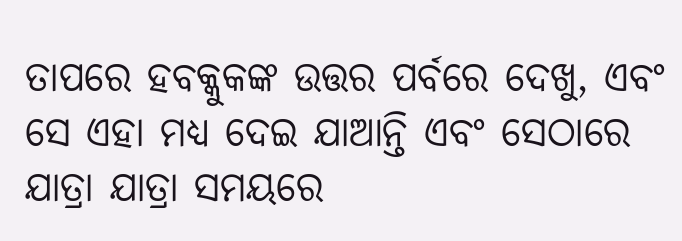ତାପରେ ହବକ୍କୁକଙ୍କ ଉତ୍ତର ପର୍ବରେ ଦେଖୁ, ଏବଂ ସେ ଏହା ମଧ୍ୟ ଦେଇ ଯାଆନ୍ତି ଏବଂ ସେଠାରେ ଯାତ୍ରା ଯାତ୍ରା ସମୟରେ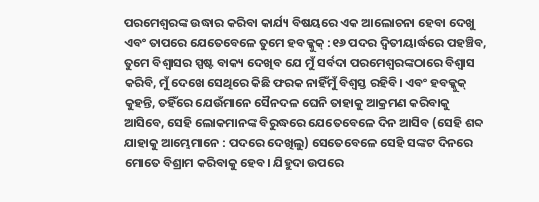ପରମେଶ୍ୱରଙ୍କ ଉଦ୍ଧାର କରିବା କାର୍ଯ୍ୟ ବିଷୟରେ ଏକ ଆଲୋଚନା ହେବା ଦେଖୁ ଏବଂ ତାପରେ ଯେତେବେଳେ ତୁମେ ହବକ୍କୁକ୍ :୧୬ ପଦର ଦ୍ୱିତୀୟାର୍ଦ୍ଧରେ ପହଞ୍ଚିବ, ତୁମେ ବିଶ୍ୱାସର ସ୍ପଷ୍ଟ ବାକ୍ୟ ଦେଖିବ ଯେ ମୁଁ ସର୍ବଦା ପରମେଶ୍ୱରଙ୍କଠାରେ ବିଶ୍ୱାସ କରିବି, ମୁଁ ଦେଖେ ସେଥିରେ କିଛି ଫରକ ନାହିଁମୁଁ ବିଶ୍ୱସ୍ତ ରହିବି। ଏବଂ ହବକ୍କୁକ୍ କୁହନ୍ତି, ତହିଁରେ ଯେଉଁମାନେ ସୈନଦଳ ଘେନି ତାହାକୁ ଆକ୍ରମଣ କରିବାକୁ ଆସିବେ, ସେହି ଲୋକମାନଙ୍କ ବିରୁଦ୍ଧରେ ଯେତେବେଳେ ଦିନ ଆସିବ (ସେହି ଶବ୍ଦ ଯାହାକୁ ଆମ୍ଭେମାନେ : ପଦରେ ଦେଖିଲୁ) ସେତେବେଳେ ସେହି ସଙ୍କଟ ଦିନରେ ମୋତେ ବିଶ୍ରାମ କରିବାକୁ ହେବ। ଯିହୁଦା ଉପରେ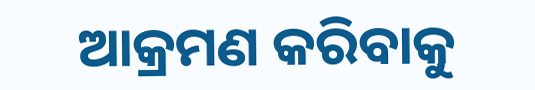ଆକ୍ରମଣ କରିବାକୁ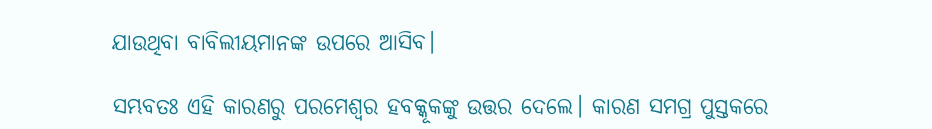ଯାଉଥିବା ବାବିଲୀୟମାନଙ୍କ ଉପରେ ଆସିବ।

ସମ୍ଭବତଃ ଏହି କାରଣରୁ ପରମେଶ୍ୱର ହବକ୍କୂକଙ୍କୁ ଉତ୍ତର ଦେଲେ। କାରଣ ସମଗ୍ର ପୁସ୍ତକରେ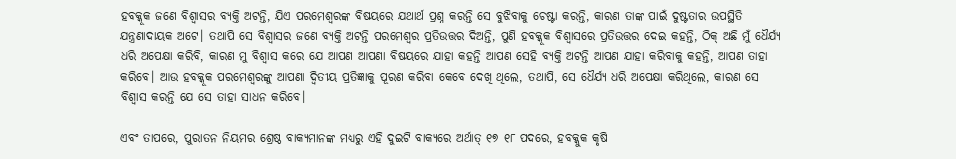ହବକ୍କୂକ ଜଣେ ବିଶ୍ୱାସର ବ୍ୟକ୍ତି ଅଟନ୍ତି, ଯିଏ ପରମେଶ୍ୱରଙ୍କ ବିଷୟରେ ଯଥାର୍ଥ ପ୍ରଶ୍ନ କରନ୍ତି ସେ ବୁଝିବାକୁ ଚେଷ୍ଟା କରନ୍ତି, କାରଣ ତାଙ୍କ ପାଇଁ ଦୁଷ୍ଟତାର ଉପସ୍ଥିତି ଯନ୍ତ୍ରଣାଦାୟକ ଅଟେ। ତଥାପି ସେ ବିଶ୍ୱାସର ଜଣେ ବ୍ୟକ୍ତି ଅଟନ୍ତି ପରମେଶ୍ୱର ପ୍ରତିଉତ୍ତର ଦିଅନ୍ତି, ପୁଣି ହବକ୍କୂକ ବିଶ୍ୱାସରେ ପ୍ରତିଉତ୍ତର ଦେଇ କହନ୍ତି, ଠିକ୍ ଅଛି ମୁଁ ଧୈର୍ଯ୍ୟ ଧରି ଅପେକ୍ଷା କରିବି, କାରଣ ମୁ ବିଶ୍ୱାସ କରେ ଯେ ଆପଣ ଆପଣା ବିଷୟରେ ଯାହା କହନ୍ତି ଆପଣ ସେହି ବ୍ୟକ୍ତି ଅଟନ୍ତି ଆପଣ ଯାହା କରିବାକୁ କହନ୍ତି, ଆପଣ ତାହା କରିବେ। ଆଉ ହବକ୍କୂକ ପରମେଶ୍ୱରଙ୍କୁ ଆପଣା ଦ୍ୱିତୀୟ ପ୍ରତିଜ୍ଞାକୁ ପୂରଣ କରିବା କେବେ ଦେଖି ଥିଲେ, ତଥାପି, ସେ ଧୈର୍ଯ୍ୟ ଧରି ଅପେକ୍ଷା କରିଥିଲେ, କାରଣ ସେ ବିଶ୍ୱାସ କରନ୍ତି ଯେ ସେ ତାହା ସାଧନ କରିବେ।

ଏବଂ ତାପରେ, ପୁରାତନ ନିୟମର ଶ୍ରେଷ୍ଠ ବାକ୍ୟମାନଙ୍କ ମଧ୍ୟରୁ ଏହି ଦୁଇଟି ବାକ୍ୟରେ ଅର୍ଥାତ୍ ୧୭ ୧୮ ପଦରେ, ହବକ୍କୁକ କୃଷି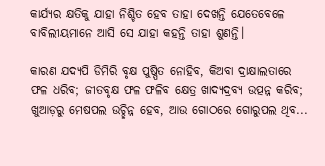କାର୍ଯ୍ୟର କ୍ଷତିକୁ ଯାହା ନିଶ୍ଚିତ ହେବ ତାହା ଦେଖନ୍ତି ଯେତେବେଳେ ବାବିଲୀୟମାନେ ଆସି ସେ ଯାହା କହନ୍ତି ତାହା ଶୁଣନ୍ତି।

କାରଣ ଯଦ୍ୟପି ଡିମିରି ବୃକ୍ଷ ପୁଷ୍ପିତ ନୋହିବ, କିଅବା ଦ୍ରାକ୍ଷାଲତାରେ ଫଳ ଧରିବ; ଜୀତବୃକ୍ଷ ଫଳ ଫଳିବ କ୍ଷେତ୍ର ଖାଦ୍ୟଦ୍ରବ୍ୟ ଉତ୍ପନ୍ନ କରିବ; ଖୁଆଡ଼ରୁ ମେଷପଲ ଉଚ୍ଛିନ୍ନ ହେବ, ଆଉ ଗୋଠରେ ଗୋରୁପଲ ଥିବ...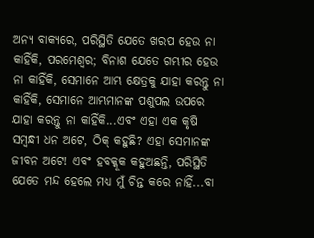ଅନ୍ୟ ବାକ୍ୟରେ, ପରିସ୍ଥିତି ଯେତେ ଖରପ ହେଉ ନା କାହିଁକି, ପରମେଶ୍ୱର; ବିନାଶ ଯେତେ ଗମ୍ଭୀର ହେଉ ନା କାହିଁକି, ସେମାନେ ଆମ୍ଭ କ୍ଷେତ୍ରକୁ ଯାହା କରନ୍ତୁ ନା କାହିଁକି, ସେମାନେ ଆମ୍ଭମାନଙ୍କ ପଶୁପଲ ଉପରେ ଯାହା କରନ୍ତୁ ନା କାହିଁକି...ଏବଂ ଏହା ଏକ କୃଷି ସମ୍ବନ୍ଧୀ ଧନ ଅଟେ, ଠିକ୍ କହୁଛି? ଏହା ସେମାନଙ୍କ ଜୀବନ ଅଟେ! ଏବଂ ହବକ୍କୂକ କହୁଅଛନ୍ତି, ପରିସ୍ଥିତି ଯେତେ ମନ୍ଦ ହେଲେ ମଧ୍ୟ ମୁଁ ଚିନ୍ତ କରେ ନାହିଁ...ବା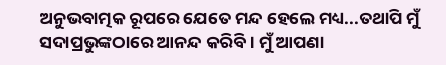ଅନୁଭବାତ୍ମକ ରୂପରେ ଯେତେ ମନ୍ଦ ହେଲେ ମଧ୍ୟ...ତଥାପି ମୁଁ ସଦାପ୍ରଭୁଙ୍କଠାରେ ଆନନ୍ଦ କରିବି। ମୁଁ ଆପଣା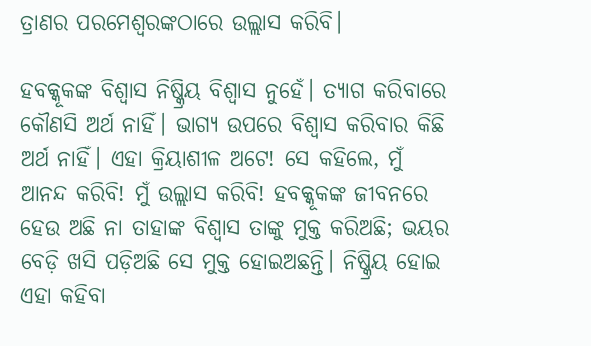ତ୍ରାଣର ପରମେଶ୍ଵରଙ୍କଠାରେ ଉଲ୍ଲାସ କରିବି।

ହବକ୍କୂକଙ୍କ ବିଶ୍ୱାସ ନିଷ୍କ୍ରିୟ ବିଶ୍ୱାସ ନୁହେଁ। ତ୍ୟାଗ କରିବାରେ କୌଣସି ଅର୍ଥ ନାହିଁ। ଭାଗ୍ୟ ଉପରେ ବିଶ୍ୱାସ କରିବାର କିଛି ଅର୍ଥ ନାହିଁ। ଏହା କ୍ରିୟାଶୀଳ ଅଟେ! ସେ କହିଲେ, ମୁଁ ଆନନ୍ଦ କରିବି! ମୁଁ ଉଲ୍ଲାସ କରିବି! ହବକ୍କୂକଙ୍କ ଜୀବନରେ ହେଉ ଅଛି ନା ତାହାଙ୍କ ବିଶ୍ୱାସ ତାଙ୍କୁ ମୁକ୍ତ କରିଅଛି; ଭୟର ବେଡ଼ି ଖସି ପଡ଼ିଅଛି ସେ ମୁକ୍ତ ହୋଇଅଛନ୍ତି। ନିଷ୍କ୍ରିୟ ହୋଇ ଏହା କହିବା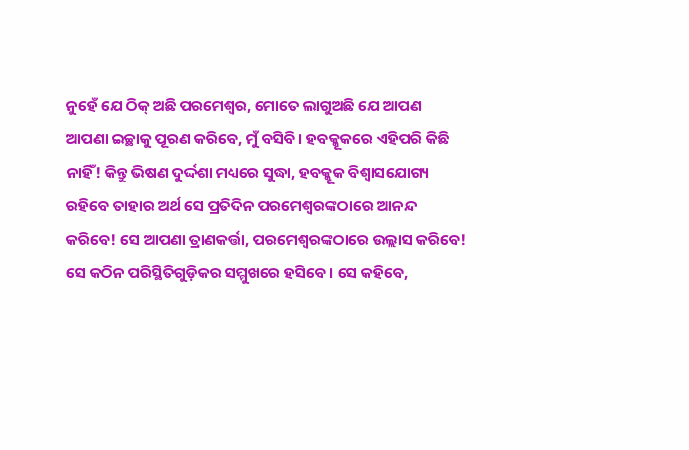ନୁହେଁ ଯେ ଠିକ୍ ଅଛି ପରମେଶ୍ୱର, ମୋତେ ଲାଗୁଅଛି ଯେ ଆପଣ ଆପଣା ଇଚ୍ଛାକୁ ପୂରଣ କରିବେ, ମୁଁ ବସିବି। ହବକ୍କୂକରେ ଏହିପରି କିଛି ନାହିଁ! କିନ୍ତୁ ଭିଷଣ ଦୁର୍ଦ୍ଦଶା ମଧ୍ୟରେ ସୁଦ୍ଧା, ହବକ୍କୂକ ବିଶ୍ୱାସଯୋଗ୍ୟ ରହିବେ ତାହାର ଅର୍ଥ ସେ ପ୍ରତିଦିନ ପରମେଶ୍ୱରଙ୍କଠାରେ ଆନନ୍ଦ କରିବେ! ସେ ଆପଣା ତ୍ରାଣକର୍ତ୍ତା, ପରମେଶ୍ୱରଙ୍କଠାରେ ଉଲ୍ଲାସ କରିବେ! ସେ କଠିନ ପରିସ୍ଥିତିଗୁଡ଼ିକର ସମ୍ମୁଖରେ ହସିବେ। ସେ କହିବେ,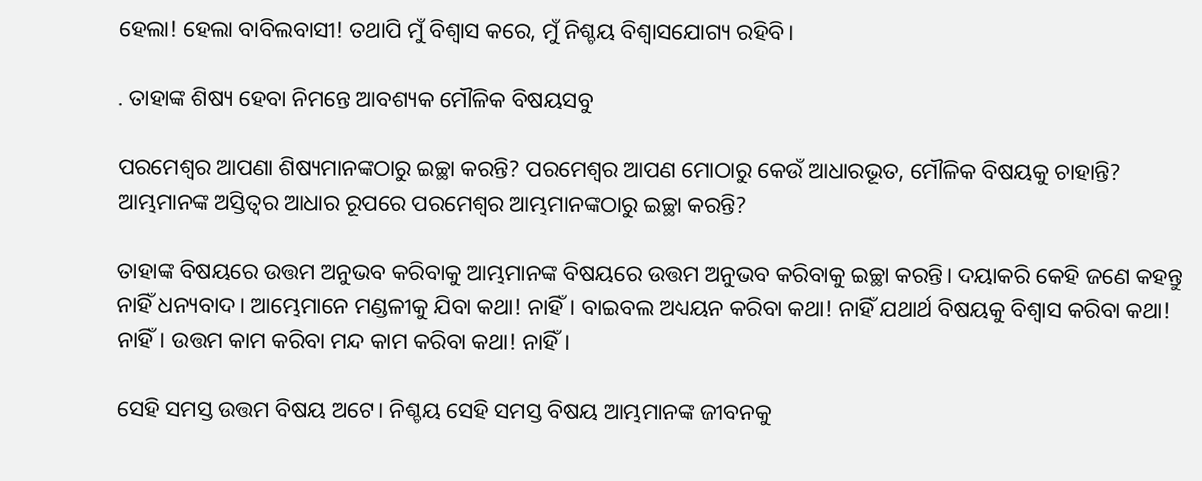ହେଲା! ହେଲା ବାବିଲବାସୀ! ତଥାପି ମୁଁ ବିଶ୍ୱାସ କରେ, ମୁଁ ନିଶ୍ଚୟ ବିଶ୍ୱାସଯୋଗ୍ୟ ରହିବି।

. ତାହାଙ୍କ ଶିଷ୍ୟ ହେବା ନିମନ୍ତେ ଆବଶ୍ୟକ ମୌଳିକ ବିଷୟସବୁ

ପରମେଶ୍ୱର ଆପଣା ଶିଷ୍ୟମାନଙ୍କଠାରୁ ଇଚ୍ଛା କରନ୍ତି? ପରମେଶ୍ୱର ଆପଣ ମୋଠାରୁ କେଉଁ ଆଧାରଭୂତ, ମୌଳିକ ବିଷୟକୁ ଚାହାନ୍ତି? ଆମ୍ଭମାନଙ୍କ ଅସ୍ତିତ୍ୱର ଆଧାର ରୂପରେ ପରମେଶ୍ୱର ଆମ୍ଭମାନଙ୍କଠାରୁ ଇଚ୍ଛା କରନ୍ତି?

ତାହାଙ୍କ ବିଷୟରେ ଉତ୍ତମ ଅନୁଭବ କରିବାକୁ ଆମ୍ଭମାନଙ୍କ ବିଷୟରେ ଉତ୍ତମ ଅନୁଭବ କରିବାକୁ ଇଚ୍ଛା କରନ୍ତି। ଦୟାକରି କେହି ଜଣେ କହନ୍ତୁ ନାହିଁ ଧନ୍ୟବାଦ। ଆମ୍ଭେମାନେ ମଣ୍ଡଳୀକୁ ଯିବା କଥା! ନାହିଁ। ବାଇବଲ ଅଧ୍ୟୟନ କରିବା କଥା! ନାହିଁ ଯଥାର୍ଥ ବିଷୟକୁ ବିଶ୍ୱାସ କରିବା କଥା! ନାହିଁ। ଉତ୍ତମ କାମ କରିବା ମନ୍ଦ କାମ କରିବା କଥା! ନାହିଁ।

ସେହି ସମସ୍ତ ଉତ୍ତମ ବିଷୟ ଅଟେ। ନିଶ୍ଚୟ ସେହି ସମସ୍ତ ବିଷୟ ଆମ୍ଭମାନଙ୍କ ଜୀବନକୁ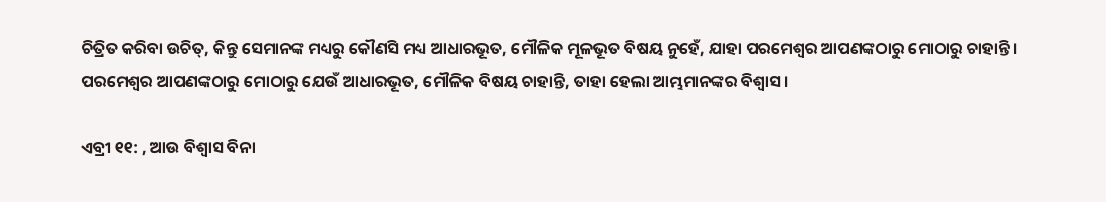ଚିତ୍ରିତ କରିବା ଉଚିତ୍, କିନ୍ତୁ ସେମାନଙ୍କ ମଧ୍ୟରୁ କୌଣସି ମଧ୍ୟ ଆଧାରଭୂତ, ମୌଳିକ ମୂଳଭୂତ ବିଷୟ ନୁହେଁ, ଯାହା ପରମେଶ୍ୱର ଆପଣଙ୍କଠାରୁ ମୋଠାରୁ ଚାହାନ୍ତି। ପରମେଶ୍ୱର ଆପଣଙ୍କଠାରୁ ମୋଠାରୁ ଯେଉଁ ଆଧାରଭୂତ, ମୌଳିକ ବିଷୟ ଚାହାନ୍ତି, ତାହା ହେଲା ଆମ୍ଭମାନଙ୍କର ବିଶ୍ୱାସ।

ଏବ୍ରୀ ୧୧: , ଆଉ ବିଶ୍ଵାସ ବିନା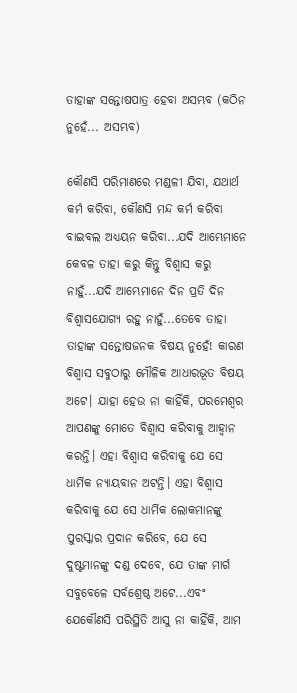ତାହାଙ୍କ ସନ୍ତୋଷପାତ୍ର ହେବା ଅସମ୍ଭବ (କଠିନ ନୁହେଁ... ଅସମ୍ଭବ)

କୌଣସି ପରିମାଣରେ ମଣ୍ଡଳୀ ଯିବା, ଯଥାର୍ଥ କର୍ମ କରିବା, କୌଣସି ମନ୍ଦ କର୍ମ କରିବା ବାଇବଲ ଅଧ୍ୟୟନ କରିବା...ଯଦି ଆମ୍ଭେମାନେ କେବଳ ତାହା କରୁ କିନ୍ତୁ ବିଶ୍ୱାସ କରୁ ନାହୁଁ...ଯଦି ଆମ୍ଭେମାନେ ଦିନ ପ୍ରତି ଦିନ ବିଶ୍ୱାସଯୋଗ୍ୟ ରହୁ ନାହୁଁ...ତେବେ ତାହା ତାହାଙ୍କ ସନ୍ତୋଷଜନକ ବିଷୟ ନୁହେଁ! କାରଣ ବିଶ୍ୱାସ ସବୁଠାରୁ ମୌଳିକ ଆଧାରଭୂତ ବିଷୟ ଅଟେ। ଯାହା ହେଉ ନା କାହିଁକି, ପରମେଶ୍ୱର ଆପଣଙ୍କୁ ମୋତେ ବିଶ୍ୱାସ କରିବାକୁ ଆହ୍ୱାନ କରନ୍ତି। ଏହା ବିଶ୍ୱାସ କରିବାକୁ ଯେ ସେ ଧାର୍ମିକ ନ୍ୟାୟବାନ ଅଟନ୍ତି। ଏହା ବିଶ୍ୱାସ କରିବାକୁ ଯେ ସେ ଧାର୍ମିକ ଲୋକମାନଙ୍କୁ ପୁରସ୍କାର ପ୍ରଦାନ କରିବେ, ଯେ ସେ ଦୁଷ୍ଟମାନଙ୍କୁ ଦଣ୍ଡ ଦେବେ, ଯେ ତାଙ୍କ ମାର୍ଗ ସବୁବେଳେ ସର୍ବଶ୍ରେଷ୍ଠ ଅଟେ...ଏବଂ ଯେକୌଣସି ପରିସ୍ଥିତି ଆସୁ ନା କାହିଁକି, ଆମ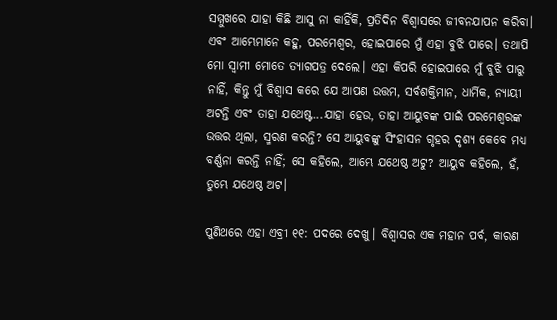ସମ୍ମୁଖରେ ଯାହା କିଛି ଆସୁ ନା କାହିଁକି, ପ୍ରତିଦିନ ବିଶ୍ୱାସରେ ଜୀବନଯାପନ କରିବା। ଏବଂ ଆମ୍ଭେମାନେ କହୁ, ପରମେଶ୍ୱର, ହୋଇପାରେ ମୁଁ ଏହା ବୁଝି ପାରେ। ତଥାପି ମୋ ସ୍ୱାମୀ ମୋତେ ତ୍ୟାଗପତ୍ର ଦେଲେ। ଏହା କିପରି ହୋଇପାରେ ମୁଁ ବୁଝି ପାରୁ ନାହିଁ, କିନ୍ତୁ ମୁଁ ବିଶ୍ୱାସ କରେ ଯେ ଆପଣ ଉତ୍ତମ, ସର୍ବଶକ୍ତିମାନ, ଧାର୍ମିକ, ନ୍ୟାୟୀ ଅଟନ୍ତି ଏବଂ ତାହା ଯଥେଷ୍ଟ...ଯାହା ହେଉ, ତାହା ଆୟୁବଙ୍କ ପାଇଁ ପରମେଶ୍ୱରଙ୍କ ଉତ୍ତର ଥିଲା, ସ୍ମରଣ କରନ୍ତି? ସେ ଆୟୁବଙ୍କୁ ସିଂହାସନ ଗୃହର ଦୃଶ୍ୟ କେବେ ମଧ୍ୟ ବର୍ଣ୍ଣନା କରନ୍ତି ନାହିଁ; ସେ କହିଲେ, ଆମ୍ଭେ ଯଥେଷ୍ଠ ଅଟୁ? ଆୟୁବ କହିଲେ, ହଁ, ତୁମ୍ଭେ ଯଥେଷ୍ଠ ଅଟ।

ପୁଣିଥରେ ଏହା ଏବ୍ରୀ ୧୧: ପଦରେ ଦେଖୁ। ବିଶ୍ୱାସର ଏକ ମହାନ ପର୍ବ, କାରଣ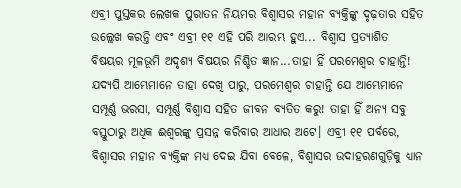ଏବ୍ରୀ ପୁସ୍ତକର ଲେଖକ ପୁରାତନ ନିୟମର ବିଶ୍ୱାସର ମହାନ ବ୍ୟକ୍ତିଙ୍କୁ ଦୃଢ଼ତାର ସହିତ ଉଲ୍ଲେଖ କରନ୍ତି ଏବଂ ଏବ୍ରୀ ୧୧ ଏହି ପରି ଆରମ୍ଭ ହୁଏ... ବିଶ୍ଵାସ ପ୍ରତ୍ୟାଶିତ ବିଷୟର ମୂଳଭୂମି ଅଦୃଶ୍ୟ ବିଷୟର ନିଶ୍ଚିତ ଜ୍ଞାନ...ତାହା ହିଁ ପରମେଶ୍ୱର ଚାହାନ୍ତି! ଯଦ୍ୟପି ଆମ୍ଭେମାନେ ତାହା ଦେଖି ପାରୁ, ପରମେଶ୍ୱର ଚାହାନ୍ତି ଯେ ଆମ୍ଭେମାନେ ସମ୍ପୂର୍ଣ୍ଣ ଭରସା, ସମ୍ପୂର୍ଣ୍ଣ ବିଶ୍ୱାସ ସହିତ ଜୀବନ ବ୍ୟତିତ କରୁ! ତାହା ହିଁ ଅନ୍ୟ ସବୁ ବସ୍ତୁଠାରୁ ଅଧିକ ଈଶ୍ୱରଙ୍କୁ ପ୍ରସନ୍ନ କରିବାର ଆଧାର ଅଟେ। ଏବ୍ରୀ ୧୧ ପର୍ବରେ, ବିଶ୍ୱାସର ମହାନ ବ୍ୟକ୍ତିଙ୍କ ମଧ୍ୟ ଦେଇ ଯିବା ବେଳେ, ବିଶ୍ୱାସର ଉଦାହରଣଗୁଡ଼ିକୁ ଧ୍ୟାନ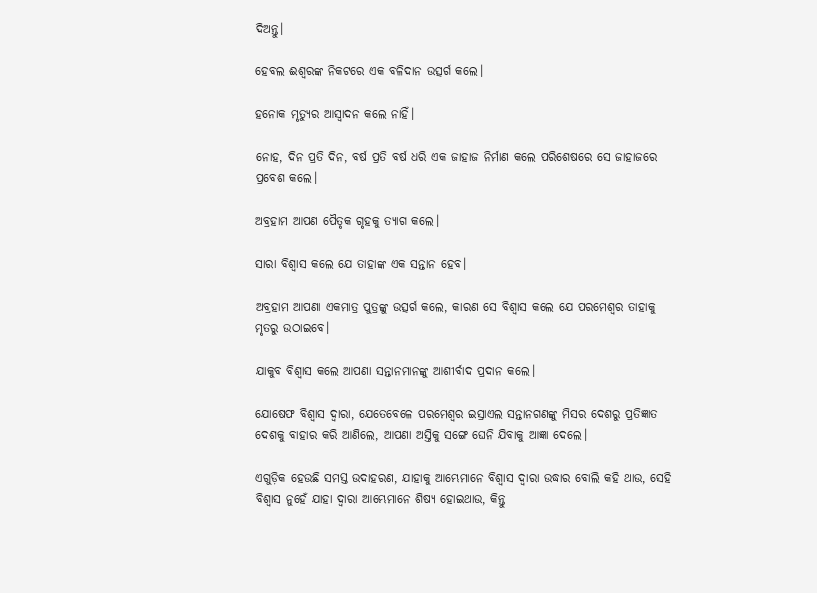ଦିଅନ୍ତୁ।

ହେବଲ ଈଶ୍ୱରଙ୍କ ନିକଟରେ ଏକ ବଳିଦାନ ଉତ୍ସର୍ଗ କଲେ।

ହନୋକ ମୃତ୍ୟୁର ଆସ୍ୱାଦନ କଲେ ନାହିଁ।

ନୋହ, ଦିନ ପ୍ରତି ଦିନ, ବର୍ଷ ପ୍ରତି ବର୍ଷ ଧରି ଏକ ଜାହାଜ ନିର୍ମାଣ କଲେ ପରିଶେଷରେ ସେ ଜାହାଜରେ ପ୍ରବେଶ କଲେ।

ଅବ୍ରହାମ ଆପଣ ପୈତୃକ ଗୃହକୁ ତ୍ୟାଗ କଲେ।

ସାରା ବିଶ୍ୱାସ କଲେ ଯେ ତାହାଙ୍କ ଏକ ସନ୍ତାନ ହେବ।

ଅବ୍ରହାମ ଆପଣା ଏକମାତ୍ର ପୁତ୍ରଙ୍କୁ ଉତ୍ସର୍ଗ କଲେ, କାରଣ ସେ ବିଶ୍ୱାସ କଲେ ଯେ ପରମେଶ୍ୱର ତାହାକୁ ମୃତରୁ ଉଠାଇବେ।

ଯାକୁବ ବିଶ୍ୱାସ କଲେ ଆପଣା ସନ୍ତାନମାନଙ୍କୁ ଆଶୀର୍ବାଦ ପ୍ରଦାନ କଲେ।

ଯୋଷେଫ ବିଶ୍ୱାସ ଦ୍ୱାରା, ଯେତେବେଳେ ପରମେଶ୍ୱର ଇସ୍ରାଏଲ ସନ୍ତାନଗଣଙ୍କୁ ମିସର ଦେଶରୁ ପ୍ରତିଜ୍ଞାତ ଦେଶକୁ ବାହାର କରି ଆଣିଲେ, ଆପଣା ଅସ୍ତିକୁ ସଙ୍ଗେ ଘେନି ଯିବାକୁ ଆଜ୍ଞା ଦେଲେ।

ଏଗୁଡ଼ିକ ହେଉଛି ସମସ୍ତ ଉଦାହରଣ, ଯାହାକୁ ଆମ୍ଭେମାନେ ବିଶ୍ୱାସ ଦ୍ୱାରା ଉଦ୍ଧାର ବୋଲି କହି ଥାଉ, ସେହି ବିଶ୍ୱାସ ନୁହେଁ ଯାହା ଦ୍ୱାରା ଆମ୍ଭେମାନେ ଶିଷ୍ୟ ହୋଇଥାଉ, କିନ୍ତୁ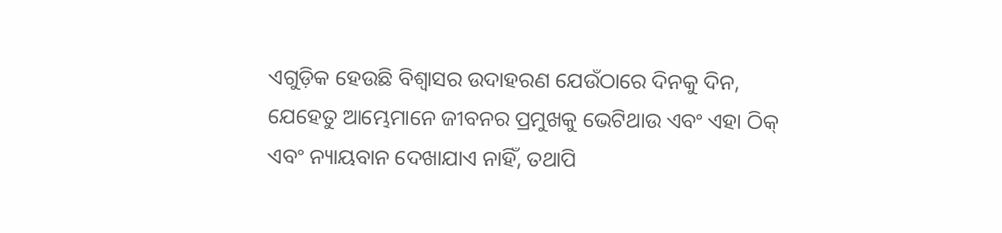ଏଗୁଡ଼ିକ ହେଉଛି ବିଶ୍ୱାସର ଉଦାହରଣ ଯେଉଁଠାରେ ଦିନକୁ ଦିନ, ଯେହେତୁ ଆମ୍ଭେମାନେ ଜୀବନର ପ୍ରମୁଖକୁ ଭେଟିଥାଉ ଏବଂ ଏହା ଠିକ୍ ଏବଂ ନ୍ୟାୟବାନ ଦେଖାଯାଏ ନାହିଁ, ତଥାପି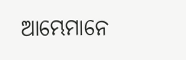ଆମ୍ଭେମାନେ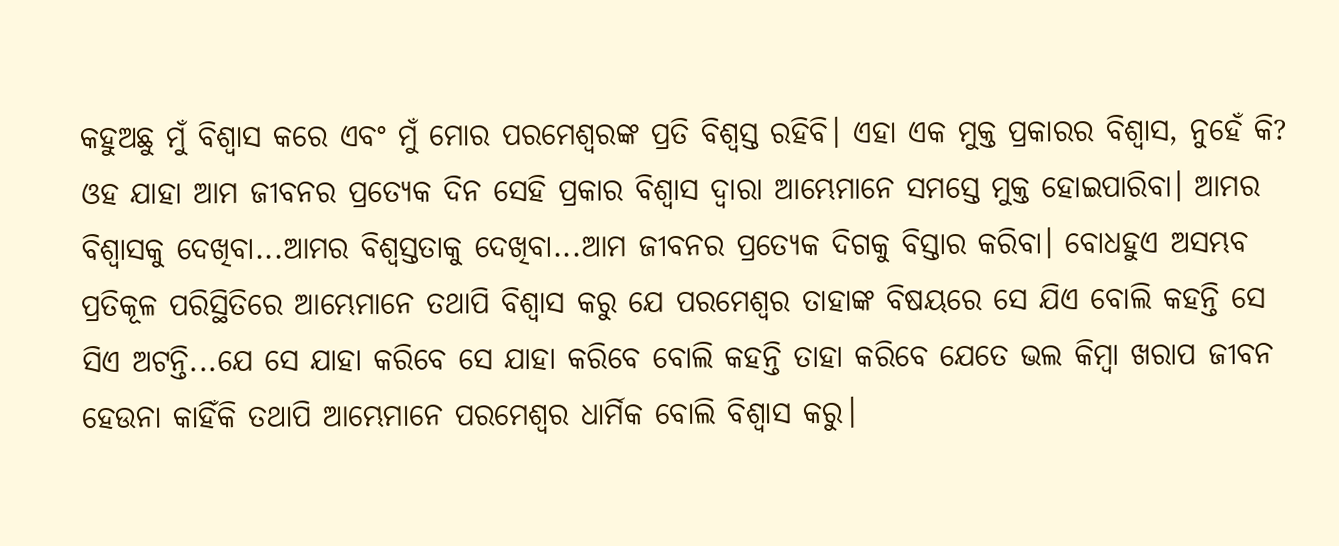କହୁଅଛୁ ମୁଁ ବିଶ୍ୱାସ କରେ ଏବଂ ମୁଁ ମୋର ପରମେଶ୍ୱରଙ୍କ ପ୍ରତି ବିଶ୍ୱସ୍ତ ରହିବି। ଏହା ଏକ ମୁକ୍ତ ପ୍ରକାରର ବିଶ୍ୱାସ, ନୁହେଁ କି? ଓହ ଯାହା ଆମ ଜୀବନର ପ୍ରତ୍ୟେକ ଦିନ ସେହି ପ୍ରକାର ବିଶ୍ୱାସ ଦ୍ୱାରା ଆମ୍ଭେମାନେ ସମସ୍ତେ ମୁକ୍ତ ହୋଇପାରିବା। ଆମର ବିଶ୍ୱାସକୁ ଦେଖିବା...ଆମର ବିଶ୍ୱସ୍ତତାକୁ ଦେଖିବା...ଆମ ଜୀବନର ପ୍ରତ୍ୟେକ ଦିଗକୁ ବିସ୍ତାର କରିବା। ବୋଧହୁଏ ଅସମ୍ଭବ ପ୍ରତିକୂଳ ପରିସ୍ଥିତିରେ ଆମ୍ଭେମାନେ ତଥାପି ବିଶ୍ୱାସ କରୁ ଯେ ପରମେଶ୍ୱର ତାହାଙ୍କ ବିଷୟରେ ସେ ଯିଏ ବୋଲି କହନ୍ତି ସେ ସିଏ ଅଟନ୍ତି...ଯେ ସେ ଯାହା କରିବେ ସେ ଯାହା କରିବେ ବୋଲି କହନ୍ତି ତାହା କରିବେ ଯେତେ ଭଲ କିମ୍ବା ଖରାପ ଜୀବନ ହେଉନା କାହିଁକି ତଥାପି ଆମ୍ଭେମାନେ ପରମେଶ୍ୱର ଧାର୍ମିକ ବୋଲି ବିଶ୍ୱାସ କରୁ।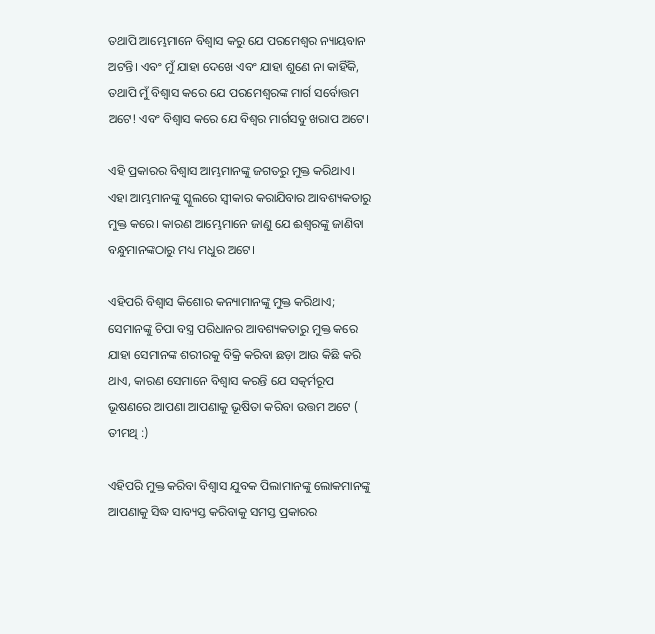ତଥାପି ଆମ୍ଭେମାନେ ବିଶ୍ୱାସ କରୁ ଯେ ପରମେଶ୍ୱର ନ୍ୟାୟବାନ ଅଟନ୍ତି। ଏବଂ ମୁଁ ଯାହା ଦେଖେ ଏବଂ ଯାହା ଶୁଣେ ନା କାହିଁକି, ତଥାପି ମୁଁ ବିଶ୍ୱାସ କରେ ଯେ ପରମେଶ୍ୱରଙ୍କ ମାର୍ଗ ସର୍ବୋତ୍ତମ ଅଟେ! ଏବଂ ବିଶ୍ୱାସ କରେ ଯେ ବିଶ୍ୱର ମାର୍ଗସବୁ ଖରାପ ଅଟେ।

ଏହି ପ୍ରକାରର ବିଶ୍ୱାସ ଆମ୍ଭମାନଙ୍କୁ ଜଗତରୁ ମୁକ୍ତ କରିଥାଏ। ଏହା ଆମ୍ଭମାନଙ୍କୁ ସ୍କୁଲରେ ସ୍ୱୀକାର କରାଯିବାର ଆବଶ୍ୟକତାରୁ ମୁକ୍ତ କରେ। କାରଣ ଆମ୍ଭେମାନେ ଜାଣୁ ଯେ ଈଶ୍ୱରଙ୍କୁ ଜାଣିବା ବନ୍ଧୁମାନଙ୍କଠାରୁ ମଧ୍ୟ ମଧୁର ଅଟେ।

ଏହିପରି ବିଶ୍ୱାସ କିଶୋର କନ୍ୟାମାନଙ୍କୁ ମୁକ୍ତ କରିଥାଏ; ସେମାନଙ୍କୁ ଚିପା ବସ୍ତ୍ର ପରିଧାନର ଆବଶ୍ୟକତାରୁ ମୁକ୍ତ କରେ ଯାହା ସେମାନଙ୍କ ଶରୀରକୁ ବିକ୍ରି କରିବା ଛଡ଼ା ଆଉ କିଛି କରି ଥାଏ, କାରଣ ସେମାନେ ବିଶ୍ୱାସ କରନ୍ତି ଯେ ସତ୍କର୍ମରୂପ ଭୂଷଣରେ ଆପଣା ଆପଣାକୁ ଭୂଷିତା କରିବା ଉତ୍ତମ ଅଟେ ( ତୀମଥି :)

ଏହିପରି ମୁକ୍ତ କରିବା ବିଶ୍ୱାସ ଯୁବକ ପିଲାମାନଙ୍କୁ ଲୋକମାନଙ୍କୁ ଆପଣାକୁ ସିଦ୍ଧ ସାବ୍ୟସ୍ତ କରିବାକୁ ସମସ୍ତ ପ୍ରକାରର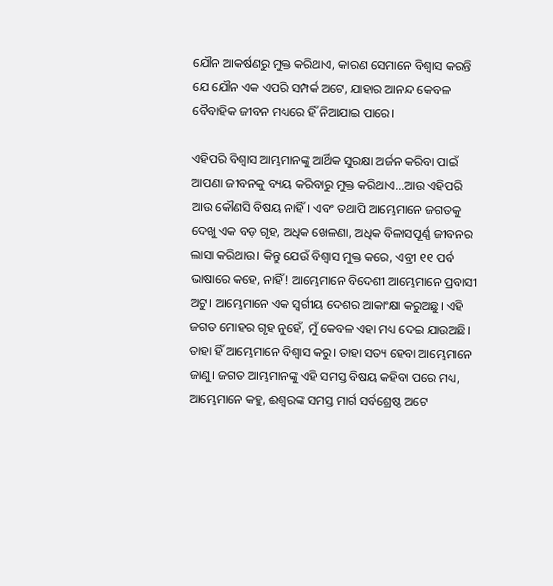ଯୌନ ଆକର୍ଷଣରୁ ମୁକ୍ତ କରିଥାଏ, କାରଣ ସେମାନେ ବିଶ୍ୱାସ କରନ୍ତି ଯେ ଯୌନ ଏକ ଏପରି ସମ୍ପର୍କ ଅଟେ, ଯାହାର ଆନନ୍ଦ କେବଳ ବୈବାହିକ ଜୀବନ ମଧ୍ୟରେ ହିଁ ନିଆଯାଇ ପାରେ।

ଏହିପରି ବିଶ୍ୱାସ ଆମ୍ଭମାନଙ୍କୁ ଆର୍ଥିକ ସୁରକ୍ଷା ଅର୍ଜନ କରିବା ପାଇଁ ଆପଣା ଜୀବନକୁ ବ୍ୟୟ କରିବାରୁ ମୁକ୍ତ କରିଥାଏ...ଆଉ ଏହିପରି ଆଉ କୌଣସି ବିଷୟ ନାହିଁ। ଏବଂ ତଥାପି ଆମ୍ଭେମାନେ ଜଗତକୁ ଦେଖୁ ଏକ ବଡ଼ ଗୃହ, ଅଧିକ ଖେଳଣା, ଅଧିକ ବିଳାସପୂର୍ଣ୍ଣ ଜୀବନର ଲାସା କରିଥାଉ। କିନ୍ତୁ ଯେଉଁ ବିଶ୍ୱାସ ମୁକ୍ତ କରେ, ଏବ୍ରୀ ୧୧ ପର୍ବ ଭାଷାରେ କହେ, ନାହିଁ! ଆମ୍ଭେମାନେ ବିଦେଶୀ ଆମ୍ଭେମାନେ ପ୍ରବାସୀ ଅଟୁ। ଆମ୍ଭେମାନେ ଏକ ସ୍ଵର୍ଗୀୟ ଦେଶର ଆକାଂକ୍ଷା କରୁଅଛୁ। ଏହି ଜଗତ ମୋହର ଗୃହ ନୁହେଁ, ମୁଁ କେବଳ ଏହା ମଧ୍ୟ ଦେଇ ଯାଉଅଛି। ତାହା ହିଁ ଆମ୍ଭେମାନେ ବିଶ୍ୱାସ କରୁ। ତାହା ସତ୍ୟ ହେବା ଆମ୍ଭେମାନେ ଜାଣୁ। ଜଗତ ଆମ୍ଭମାନଙ୍କୁ ଏହି ସମସ୍ତ ବିଷୟ କହିବା ପରେ ମଧ୍ୟ, ଆମ୍ଭେମାନେ କହୁ, ଈଶ୍ୱରଙ୍କ ସମସ୍ତ ମାର୍ଗ ସର୍ବଶ୍ରେଷ୍ଠ ଅଟେ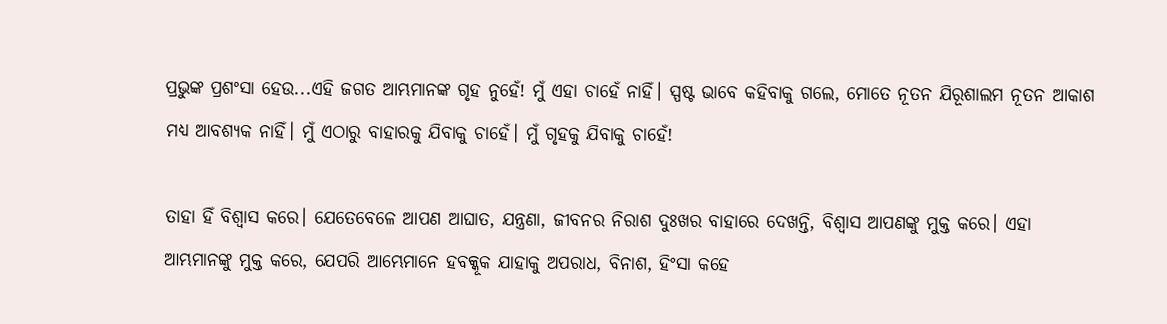ପ୍ରଭୁଙ୍କ ପ୍ରଶଂସା ହେଉ...ଏହି ଜଗତ ଆମ୍ଭମାନଙ୍କ ଗୃହ ନୁହେଁ! ମୁଁ ଏହା ଚାହେଁ ନାହିଁ। ସ୍ପଷ୍ଟ ଭାବେ କହିବାକୁ ଗଲେ, ମୋତେ ନୂତନ ଯିରୂଶାଲମ ନୂତନ ଆକାଶ ମଧ୍ୟ ଆବଶ୍ୟକ ନାହିଁ। ମୁଁ ଏଠାରୁ ବାହାରକୁ ଯିବାକୁ ଚାହେଁ। ମୁଁ ଗୃହକୁ ଯିବାକୁ ଚାହେଁ!

ତାହା ହିଁ ବିଶ୍ୱାସ କରେ। ଯେତେବେଳେ ଆପଣ ଆଘାତ, ଯନ୍ତ୍ରଣା, ଜୀବନର ନିରାଶ ଦୁଃଖର ବାହାରେ ଦେଖନ୍ତି, ବିଶ୍ୱାସ ଆପଣଙ୍କୁ ମୁକ୍ତ କରେ। ଏହା ଆମ୍ଭମାନଙ୍କୁ ମୁକ୍ତ କରେ, ଯେପରି ଆମ୍ଭେମାନେ ହବକ୍କୂକ ଯାହାକୁ ଅପରାଧ, ବିନାଶ, ହିଂସା କହେ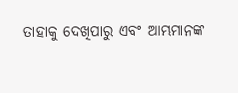ତାହାକୁ ଦେଖିପାରୁ ଏବଂ ଆମ୍ଭମାନଙ୍କ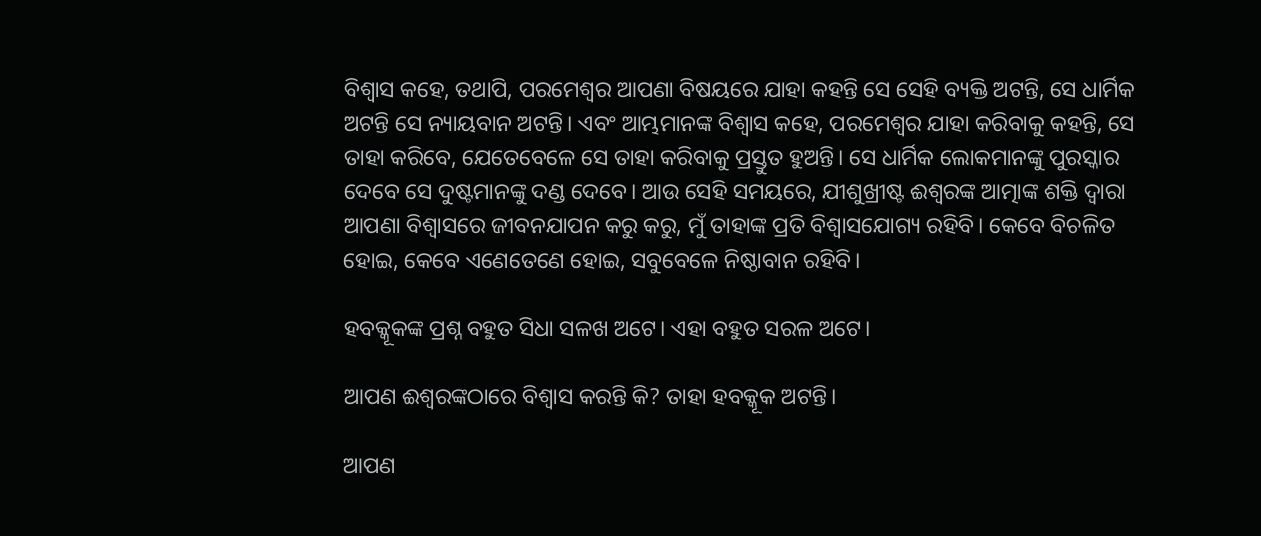ବିଶ୍ୱାସ କହେ, ତଥାପି, ପରମେଶ୍ୱର ଆପଣା ବିଷୟରେ ଯାହା କହନ୍ତି ସେ ସେହି ବ୍ୟକ୍ତି ଅଟନ୍ତି, ସେ ଧାର୍ମିକ ଅଟନ୍ତି ସେ ନ୍ୟାୟବାନ ଅଟନ୍ତି। ଏବଂ ଆମ୍ଭମାନଙ୍କ ବିଶ୍ୱାସ କହେ, ପରମେଶ୍ୱର ଯାହା କରିବାକୁ କହନ୍ତି, ସେ ତାହା କରିବେ, ଯେତେବେଳେ ସେ ତାହା କରିବାକୁ ପ୍ରସ୍ତୁତ ହୁଅନ୍ତି। ସେ ଧାର୍ମିକ ଲୋକମାନଙ୍କୁ ପୁରସ୍କାର ଦେବେ ସେ ଦୁଷ୍ଟମାନଙ୍କୁ ଦଣ୍ଡ ଦେବେ। ଆଉ ସେହି ସମୟରେ, ଯୀଶୁଖ୍ରୀଷ୍ଟ ଈଶ୍ୱରଙ୍କ ଆତ୍ମାଙ୍କ ଶକ୍ତି ଦ୍ୱାରା ଆପଣା ବିଶ୍ୱାସରେ ଜୀବନଯାପନ କରୁ କରୁ, ମୁଁ ତାହାଙ୍କ ପ୍ରତି ବିଶ୍ୱାସଯୋଗ୍ୟ ରହିବି। କେବେ ବିଚଳିତ ହୋଇ, କେବେ ଏଣେତେଣେ ହୋଇ, ସବୁବେଳେ ନିଷ୍ଠାବାନ ରହିବି।

ହବକ୍କୂକଙ୍କ ପ୍ରଶ୍ନ ବହୁତ ସିଧା ସଳଖ ଅଟେ। ଏହା ବହୁତ ସରଳ ଅଟେ।

ଆପଣ ଈଶ୍ୱରଙ୍କଠାରେ ବିଶ୍ୱାସ କରନ୍ତି କି? ତାହା ହବକ୍କୂକ ଅଟନ୍ତି।

ଆପଣ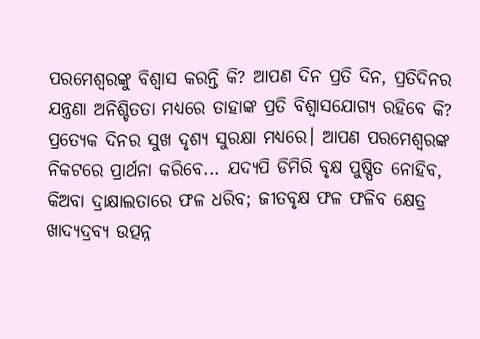ପରମେଶ୍ୱରଙ୍କୁ ବିଶ୍ୱାସ କରନ୍ତି କି? ଆପଣ ଦିନ ପ୍ରତି ଦିନ, ପ୍ରତିଦିନର ଯନ୍ତ୍ରଣା ଅନିଶ୍ଚିତତା ମଧ୍ୟରେ ତାହାଙ୍କ ପ୍ରତି ବିଶ୍ୱାସଯୋଗ୍ୟ ରହିବେ କି? ପ୍ରତ୍ୟେକ ଦିନର ସୁଖ ଦୃଶ୍ୟ ସୁରକ୍ଷା ମଧ୍ୟରେ। ଆପଣ ପରମେଶ୍ୱରଙ୍କ ନିକଟରେ ପ୍ରାର୍ଥନା କରିବେ... ଯଦ୍ୟପି ଡିମିରି ବୃକ୍ଷ ପୁଷ୍ପିତ ନୋହିବ, କିଅବା ଦ୍ରାକ୍ଷାଲତାରେ ଫଳ ଧରିବ; ଜୀତବୃକ୍ଷ ଫଳ ଫଳିବ କ୍ଷେତ୍ର ଖାଦ୍ୟଦ୍ରବ୍ୟ ଉତ୍ପନ୍ନ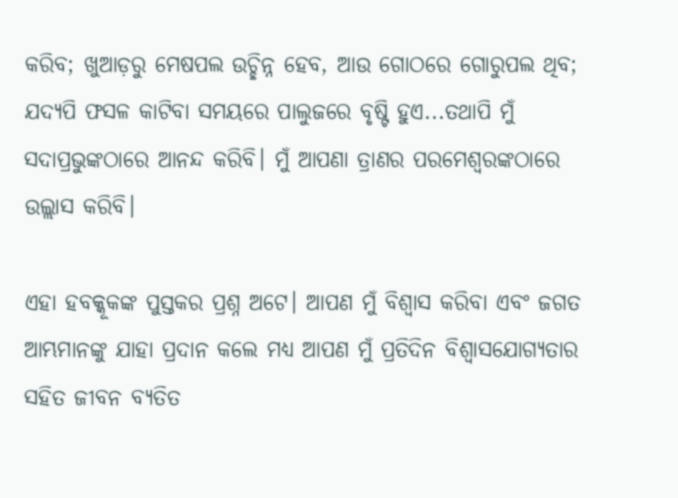କରିବ; ଖୁଆଡ଼ରୁ ମେଷପଲ ଉଚ୍ଛିନ୍ନ ହେବ, ଆଉ ଗୋଠରେ ଗୋରୁପଲ ଥିବ; ଯଦ୍ୟପି ଫସଳ କାଟିବା ସମୟରେ ପାଲୁଜରେ ବୃଷ୍ଟି ହୁଏ...ତଥାପି ମୁଁ ସଦାପ୍ରଭୁଙ୍କଠାରେ ଆନନ୍ଦ କରିବି। ମୁଁ ଆପଣା ତ୍ରାଣର ପରମେଶ୍ଵରଙ୍କଠାରେ ଉଲ୍ଲାସ କରିବି।

ଏହା ହବକ୍କୂକଙ୍କ ପୁସ୍ତକର ପ୍ରଶ୍ନ ଅଟେ। ଆପଣ ମୁଁ ବିଶ୍ୱାସ କରିବା ଏବଂ ଜଗତ ଆମ୍ଭମାନଙ୍କୁ ଯାହା ପ୍ରଦାନ କଲେ ମଧ୍ୟ ଆପଣ ମୁଁ ପ୍ରତିଦିନ ବିଶ୍ୱାସଯୋଗ୍ୟତାର ସହିତ ଜୀବନ ବ୍ୟତିତ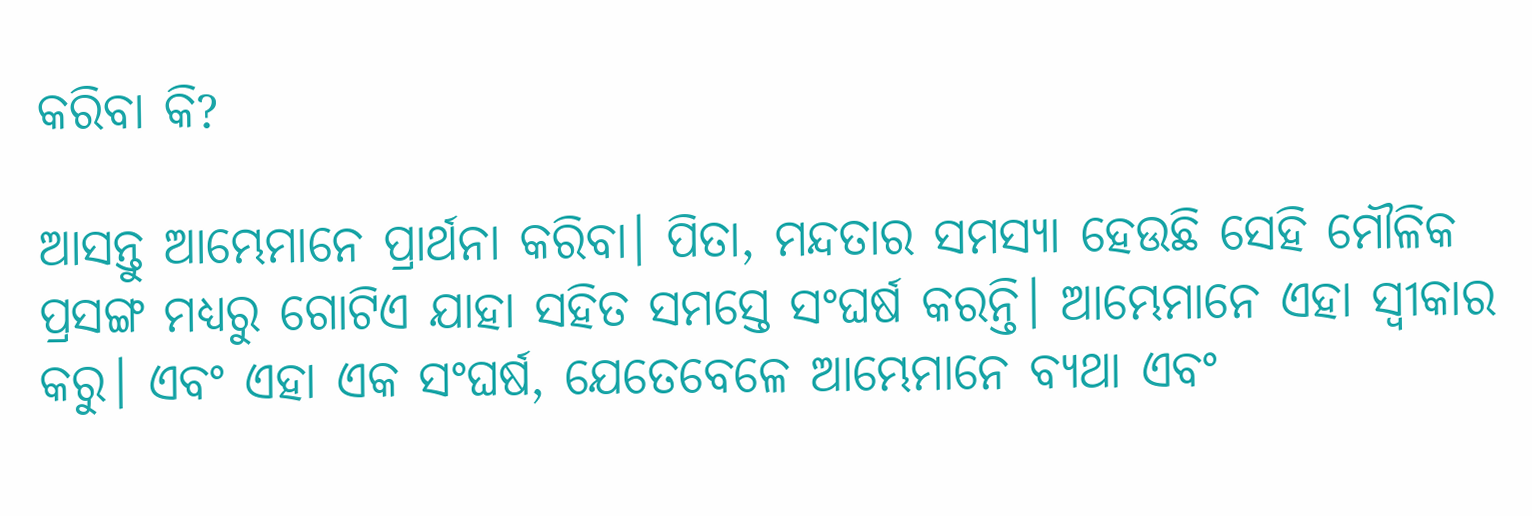କରିବା କି?

ଆସନ୍ତୁ ଆମ୍ଭେମାନେ ପ୍ରାର୍ଥନା କରିବା। ପିତା, ମନ୍ଦତାର ସମସ୍ୟା ହେଉଛି ସେହି ମୌଳିକ ପ୍ରସଙ୍ଗ ମଧ୍ୟରୁ ଗୋଟିଏ ଯାହା ସହିତ ସମସ୍ତେ ସଂଘର୍ଷ କରନ୍ତି। ଆମ୍ଭେମାନେ ଏହା ସ୍ୱୀକାର କରୁ। ଏବଂ ଏହା ଏକ ସଂଘର୍ଷ, ଯେତେବେଳେ ଆମ୍ଭେମାନେ ବ୍ୟଥା ଏବଂ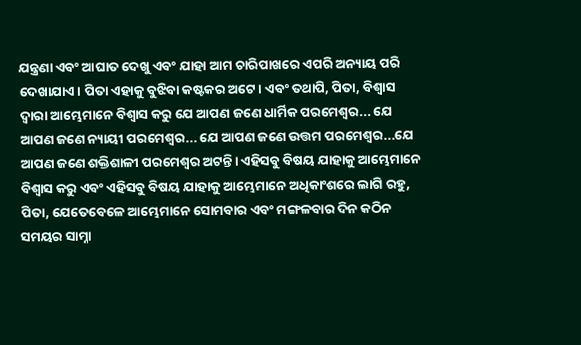ଯନ୍ତ୍ରଣା ଏବଂ ଆଘାତ ଦେଖୁ ଏବଂ ଯାହା ଆମ ଚାରିପାଖରେ ଏପରି ଅନ୍ୟାୟ ପରି ଦେଖାଯାଏ। ପିତା ଏହାକୁ ବୁଝିବା କଷ୍ଟକର ଅଟେ। ଏବଂ ତଥାପି, ପିତା, ବିଶ୍ୱାସ ଦ୍ୱାରା ଆମ୍ଭେମାନେ ବିଶ୍ୱାସ କରୁ ଯେ ଆପଣ ଜଣେ ଧାର୍ମିକ ପରମେଶ୍ଵର... ଯେ ଆପଣ ଜଣେ ନ୍ୟାୟୀ ପରମେଶ୍ଵର... ଯେ ଆପଣ ଜଣେ ଉତ୍ତମ ପରମେଶ୍ଵର...ଯେ ଆପଣ ଜଣେ ଶକ୍ତିଶାଳୀ ପରମେଶ୍ଵର ଅଟନ୍ତି। ଏହିସବୁ ବିଷୟ ଯାହାକୁ ଆମ୍ଭେମାନେ ବିଶ୍ୱାସ କରୁ ଏବଂ ଏହିସବୁ ବିଷୟ ଯାହାକୁ ଆମ୍ଭେମାନେ ଅଧିକାଂଶରେ ଲାଗି ରହୁ, ପିତା, ଯେତେବେଳେ ଆମ୍ଭେମାନେ ସୋମବାର ଏବଂ ମଙ୍ଗଳବାର ଦିନ କଠିନ ସମୟର ସାମ୍ନା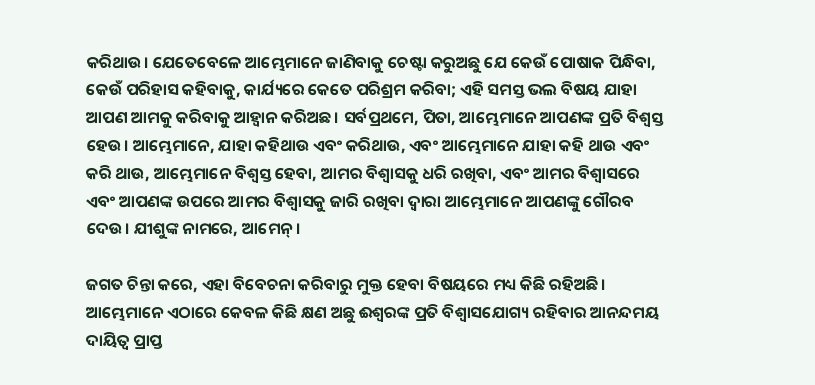କରିଥାଉ। ଯେତେବେଳେ ଆମ୍ଭେମାନେ ଜାଣିବାକୁ ଚେଷ୍ଟା କରୁଅଛୁ ଯେ କେଉଁ ପୋଷାକ ପିନ୍ଧିବା, କେଉଁ ପରିହାସ କହିବାକୁ, କାର୍ଯ୍ୟରେ କେତେ ପରିଶ୍ରମ କରିବା; ଏହି ସମସ୍ତ ଭଲ ବିଷୟ ଯାହା ଆପଣ ଆମକୁ କରିବାକୁ ଆହ୍ୱାନ କରିଅଛ। ସର୍ବପ୍ରଥମେ, ପିତା, ଆମ୍ଭେମାନେ ଆପଣଙ୍କ ପ୍ରତି ବିଶ୍ୱସ୍ତ ହେଉ। ଆମ୍ଭେମାନେ, ଯାହା କହିଥାଉ ଏବଂ କରିଥାଉ, ଏବଂ ଆମ୍ଭେମାନେ ଯାହା କହି ଥାଉ ଏବଂ କରି ଥାଉ, ଆମ୍ଭେମାନେ ବିଶ୍ୱସ୍ତ ହେବା, ଆମର ବିଶ୍ୱାସକୁ ଧରି ରଖିବା, ଏବଂ ଆମର ବିଶ୍ୱାସରେ ଏବଂ ଆପଣଙ୍କ ଉପରେ ଆମର ବିଶ୍ୱାସକୁ ଜାରି ରଖିବା ଦ୍ୱାରା ଆମ୍ଭେମାନେ ଆପଣଙ୍କୁ ଗୌରବ ଦେଉ। ଯୀଶୁଙ୍କ ନାମରେ, ଆମେନ୍।

ଜଗତ ଚିନ୍ତା କରେ, ଏହା ବିବେଚନା କରିବାରୁ ମୁକ୍ତ ହେବା ବିଷୟରେ ମଧ୍ୟ କିଛି ରହିଅଛି। ଆମ୍ଭେମାନେ ଏଠାରେ କେବଳ କିଛି କ୍ଷଣ ଅଛୁ ଈଶ୍ୱରଙ୍କ ପ୍ରତି ବିଶ୍ୱାସଯୋଗ୍ୟ ରହିବାର ଆନନ୍ଦମୟ ଦାୟିତ୍ୱ ପ୍ରାପ୍ତ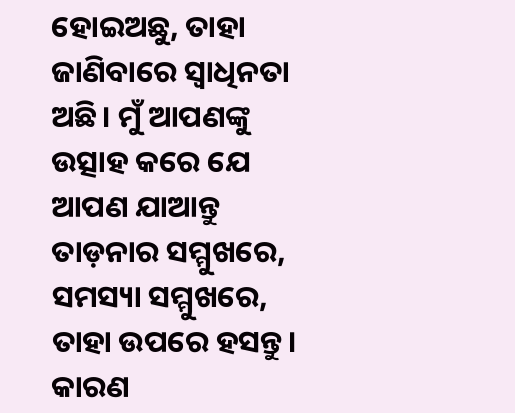ହୋଇଅଛୁ, ତାହା ଜାଣିବାରେ ସ୍ୱାଧିନତା ଅଛି। ମୁଁ ଆପଣଙ୍କୁ ଉତ୍ସାହ କରେ ଯେ ଆପଣ ଯାଆନ୍ତୁ ତାଡ଼ନାର ସମ୍ମୁଖରେ, ସମସ୍ୟା ସମ୍ମୁଖରେ, ତାହା ଉପରେ ହସନ୍ତୁ। କାରଣ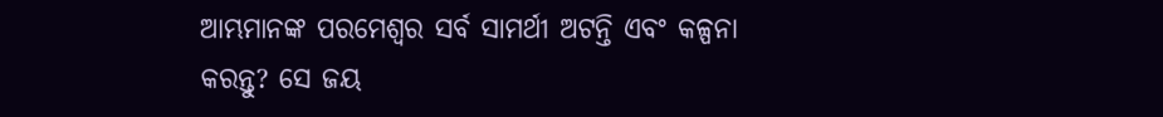ଆମ୍ଭମାନଙ୍କ ପରମେଶ୍ୱର ସର୍ବ ସାମର୍ଥୀ ଅଟନ୍ତି ଏବଂ କଳ୍ପନା କରନ୍ତୁ? ସେ ଜୟ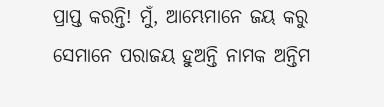ପ୍ରାପ୍ତ କରନ୍ତି! ମୁଁ, ଆମ୍ଭେମାନେ ଜୟ କରୁ ସେମାନେ ପରାଜୟ ହୁଅନ୍ତି ନାମକ ଅନ୍ତିମ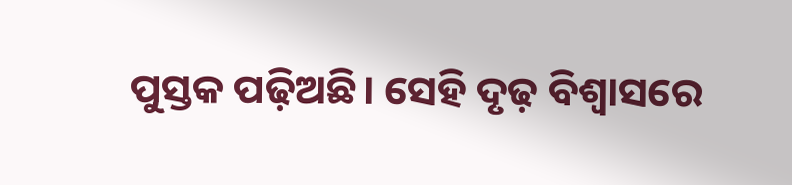ପୁସ୍ତକ ପଢ଼ିଅଛି। ସେହି ଦୃଢ଼ ବିଶ୍ୱାସରେ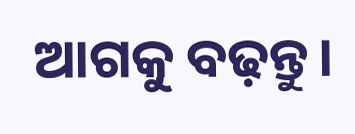ଆଗକୁ ବଢ଼ନ୍ତୁ।